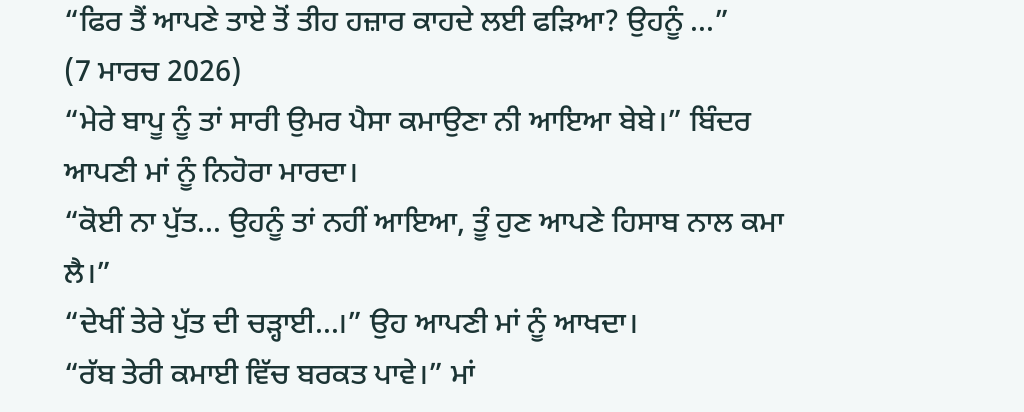“ਫਿਰ ਤੈਂ ਆਪਣੇ ਤਾਏ ਤੋਂ ਤੀਹ ਹਜ਼ਾਰ ਕਾਹਦੇ ਲਈ ਫੜਿਆ? ਉਹਨੂੰ ...”
(7 ਮਾਰਚ 2026)
“ਮੇਰੇ ਬਾਪੂ ਨੂੰ ਤਾਂ ਸਾਰੀ ਉਮਰ ਪੈਸਾ ਕਮਾਉਣਾ ਨੀ ਆਇਆ ਬੇਬੇ।” ਬਿੰਦਰ ਆਪਣੀ ਮਾਂ ਨੂੰ ਨਿਹੋਰਾ ਮਾਰਦਾ।
“ਕੋਈ ਨਾ ਪੁੱਤ... ਉਹਨੂੰ ਤਾਂ ਨਹੀਂ ਆਇਆ, ਤੂੰ ਹੁਣ ਆਪਣੇ ਹਿਸਾਬ ਨਾਲ ਕਮਾ ਲੈ।”
“ਦੇਖੀਂ ਤੇਰੇ ਪੁੱਤ ਦੀ ਚੜ੍ਹਾਈ...।” ਉਹ ਆਪਣੀ ਮਾਂ ਨੂੰ ਆਖਦਾ।
“ਰੱਬ ਤੇਰੀ ਕਮਾਈ ਵਿੱਚ ਬਰਕਤ ਪਾਵੇ।” ਮਾਂ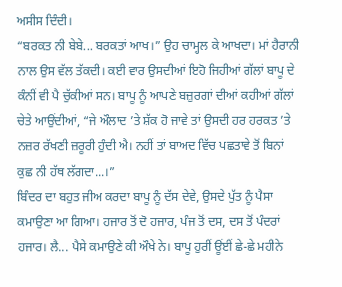ਅਸੀਸ ਦਿੰਦੀ।
“ਬਰਕਤ ਨੀ ਬੇਬੇ... ਬਰਕਤਾਂ ਆਖ।” ਉਹ ਚਾਮ੍ਹਲ ਕੇ ਆਖਦਾ। ਮਾਂ ਹੈਰਾਨੀ ਨਾਲ ਉਸ ਵੱਲ ਤੱਕਦੀ। ਕਈ ਵਾਰ ਉਸਦੀਆਂ ਇਹੋ ਜਿਹੀਆਂ ਗੱਲਾਂ ਬਾਪੂ ਦੇ ਕੰਨੀਂ ਵੀ ਪੈ ਚੁੱਕੀਆਂ ਸਨ। ਬਾਪੂ ਨੂੰ ਆਪਣੇ ਬਜ਼ੁਰਗਾਂ ਦੀਆਂ ਕਹੀਆਂ ਗੱਲਾਂ ਚੇਤੇ ਆਉਂਦੀਆਂ, “ਜੇ ਔਲਾਦ ’ਤੇ ਸ਼ੱਕ ਹੋ ਜਾਵੇ ਤਾਂ ਉਸਦੀ ਹਰ ਹਰਕਤ ’ਤੇ ਨਜ਼ਰ ਰੱਖਣੀ ਜ਼ਰੂਰੀ ਹੁੰਦੀ ਐ। ਨਹੀਂ ਤਾਂ ਬਾਅਦ ਵਿੱਚ ਪਛਤਾਵੇ ਤੋਂ ਬਿਨਾਂ ਕੁਛ ਨੀ ਹੱਥ ਲੱਗਦਾ...।”
ਬਿੰਦਰ ਦਾ ਬਹੁਤ ਜੀਅ ਕਰਦਾ ਬਾਪੂ ਨੂੰ ਦੱਸ ਦੇਵੇ, ਉਸਦੇ ਪੁੱਤ ਨੂੰ ਪੈਸਾ ਕਮਾਉਣਾ ਆ ਗਿਆ। ਹਜਾਰ ਤੋਂ ਦੋ ਹਜਾਰ, ਪੰਜ ਤੋਂ ਦਸ, ਦਸ ਤੋਂ ਪੰਦਰਾਂ ਹਜਾਰ। ਲੈ... ਪੈਸੇ ਕਮਾਉਣੇ ਕੀ ਔਖੇ ਨੇ। ਬਾਪੂ ਹੁਰੀਂ ਊਂਈਂ ਛੇ-ਛੇ ਮਹੀਨੇ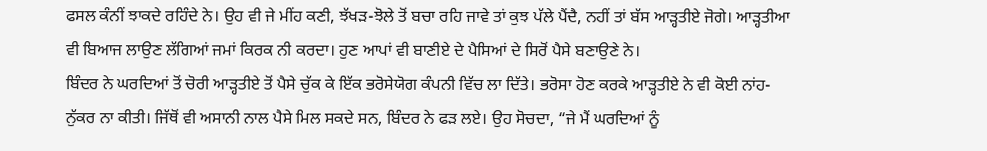ਫਸਲ ਕੰਨੀਂ ਝਾਕਦੇ ਰਹਿੰਦੇ ਨੇ। ਉਹ ਵੀ ਜੇ ਮੀਂਹ ਕਣੀ, ਝੱਖੜ-ਝੋਲੇ ਤੋਂ ਬਚਾ ਰਹਿ ਜਾਵੇ ਤਾਂ ਕੁਝ ਪੱਲੇ ਪੈਂਦੈ, ਨਹੀਂ ਤਾਂ ਬੱਸ ਆੜ੍ਹਤੀਏ ਜੋਗੇ। ਆੜ੍ਹਤੀਆ ਵੀ ਬਿਆਜ ਲਾਉਣ ਲੱਗਿਆਂ ਜਮਾਂ ਕਿਰਕ ਨੀ ਕਰਦਾ। ਹੁਣ ਆਪਾਂ ਵੀ ਬਾਣੀਏ ਦੇ ਪੈਸਿਆਂ ਦੇ ਸਿਰੋਂ ਪੈਸੇ ਬਣਾਉਣੇ ਨੇ।
ਬਿੰਦਰ ਨੇ ਘਰਦਿਆਂ ਤੋਂ ਚੋਰੀ ਆੜ੍ਹਤੀਏ ਤੋਂ ਪੈਸੇ ਚੁੱਕ ਕੇ ਇੱਕ ਭਰੋਸੇਯੋਗ ਕੰਪਨੀ ਵਿੱਚ ਲਾ ਦਿੱਤੇ। ਭਰੋਸਾ ਹੋਣ ਕਰਕੇ ਆੜ੍ਹਤੀਏ ਨੇ ਵੀ ਕੋਈ ਨਾਂਹ-ਨੁੱਕਰ ਨਾ ਕੀਤੀ। ਜਿੱਥੋਂ ਵੀ ਅਸਾਨੀ ਨਾਲ ਪੈਸੇ ਮਿਲ ਸਕਦੇ ਸਨ, ਬਿੰਦਰ ਨੇ ਫੜ ਲਏ। ਉਹ ਸੋਚਦਾ, “ਜੇ ਮੈਂ ਘਰਦਿਆਂ ਨੂੰ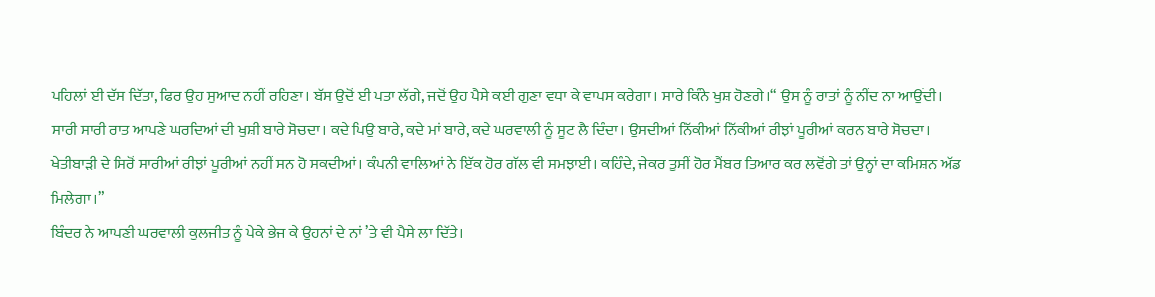ਪਹਿਲਾਂ ਈ ਦੱਸ ਦਿੱਤਾ, ਫਿਰ ਉਹ ਸੁਆਦ ਨਹੀਂ ਰਹਿਣਾ। ਬੱਸ ਉਦੋਂ ਈ ਪਤਾ ਲੱਗੇ, ਜਦੋਂ ਉਹ ਪੈਸੇ ਕਈ ਗੁਣਾ ਵਧਾ ਕੇ ਵਾਪਸ ਕਰੇਗਾ। ਸਾਰੇ ਕਿੰਨੇ ਖੁਸ਼ ਹੋਣਗੇ।“ ਉਸ ਨੂੰ ਰਾਤਾਂ ਨੂੰ ਨੀਂਦ ਨਾ ਆਉਂਦੀ। ਸਾਰੀ ਸਾਰੀ ਰਾਤ ਆਪਣੇ ਘਰਦਿਆਂ ਦੀ ਖੁਸ਼ੀ ਬਾਰੇ ਸੋਚਦਾ। ਕਦੇ ਪਿਉ ਬਾਰੇ, ਕਦੇ ਮਾਂ ਬਾਰੇ, ਕਦੇ ਘਰਵਾਲੀ ਨੂੰ ਸੂਟ ਲੈ ਦਿੰਦਾ। ਉਸਦੀਆਂ ਨਿੱਕੀਆਂ ਨਿੱਕੀਆਂ ਰੀਝਾਂ ਪੂਰੀਆਂ ਕਰਨ ਬਾਰੇ ਸੋਚਦਾ। ਖੇਤੀਬਾੜੀ ਦੇ ਸਿਰੋਂ ਸਾਰੀਆਂ ਰੀਝਾਂ ਪੂਰੀਆਂ ਨਹੀਂ ਸਨ ਹੋ ਸਕਦੀਆਂ। ਕੰਪਨੀ ਵਾਲਿਆਂ ਨੇ ਇੱਕ ਹੋਰ ਗੱਲ ਵੀ ਸਮਝਾਈ। ਕਹਿੰਦੇ, ਜੇਕਰ ਤੁਸੀਂ ਹੋਰ ਮੈਂਬਰ ਤਿਆਰ ਕਰ ਲਵੋਂਗੇ ਤਾਂ ਉਨ੍ਹਾਂ ਦਾ ਕਮਿਸ਼ਨ ਅੱਡ ਮਿਲੇਗਾ।”
ਬਿੰਦਰ ਨੇ ਆਪਣੀ ਘਰਵਾਲੀ ਕੁਲਜੀਤ ਨੂੰ ਪੇਕੇ ਭੇਜ ਕੇ ਉਹਨਾਂ ਦੇ ਨਾਂ ’ਤੇ ਵੀ ਪੈਸੇ ਲਾ ਦਿੱਤੇ।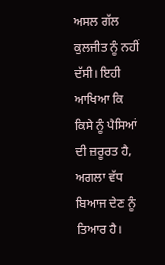ਅਸਲ ਗੱਲ ਕੁਲਜੀਤ ਨੂੰ ਨਹੀਂ ਦੱਸੀ। ਇਹੀ ਆਖਿਆ ਕਿ ਕਿਸੇ ਨੂੰ ਪੈਸਿਆਂ ਦੀ ਜ਼ਰੂਰਤ ਹੈ, ਅਗਲਾ ਵੱਧ ਬਿਆਜ ਦੇਣ ਨੂੰ ਤਿਆਰ ਹੈ।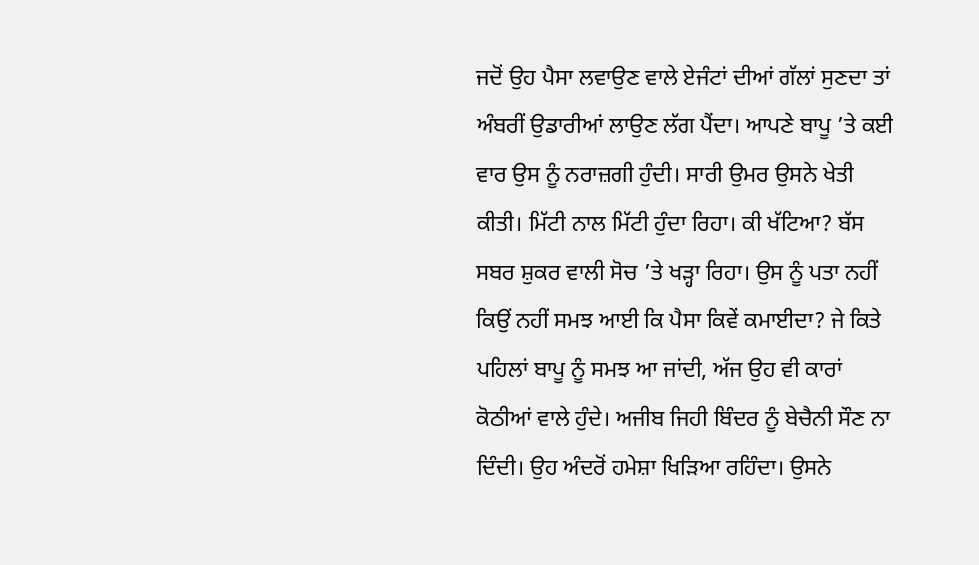ਜਦੋਂ ਉਹ ਪੈਸਾ ਲਵਾਉਣ ਵਾਲੇ ਏਜੰਟਾਂ ਦੀਆਂ ਗੱਲਾਂ ਸੁਣਦਾ ਤਾਂ ਅੰਬਰੀਂ ਉਡਾਰੀਆਂ ਲਾਉਣ ਲੱਗ ਪੈਂਦਾ। ਆਪਣੇ ਬਾਪੂ ’ਤੇ ਕਈ ਵਾਰ ਉਸ ਨੂੰ ਨਰਾਜ਼ਗੀ ਹੁੰਦੀ। ਸਾਰੀ ਉਮਰ ਉਸਨੇ ਖੇਤੀ ਕੀਤੀ। ਮਿੱਟੀ ਨਾਲ ਮਿੱਟੀ ਹੁੰਦਾ ਰਿਹਾ। ਕੀ ਖੱਟਿਆ? ਬੱਸ ਸਬਰ ਸ਼ੁਕਰ ਵਾਲੀ ਸੋਚ ’ਤੇ ਖੜ੍ਹਾ ਰਿਹਾ। ਉਸ ਨੂੰ ਪਤਾ ਨਹੀਂ ਕਿਉਂ ਨਹੀਂ ਸਮਝ ਆਈ ਕਿ ਪੈਸਾ ਕਿਵੇਂ ਕਮਾਈਦਾ? ਜੇ ਕਿਤੇ ਪਹਿਲਾਂ ਬਾਪੂ ਨੂੰ ਸਮਝ ਆ ਜਾਂਦੀ, ਅੱਜ ਉਹ ਵੀ ਕਾਰਾਂ ਕੋਠੀਆਂ ਵਾਲੇ ਹੁੰਦੇ। ਅਜੀਬ ਜਿਹੀ ਬਿੰਦਰ ਨੂੰ ਬੇਚੈਨੀ ਸੌਣ ਨਾ ਦਿੰਦੀ। ਉਹ ਅੰਦਰੋਂ ਹਮੇਸ਼ਾ ਖਿੜਿਆ ਰਹਿੰਦਾ। ਉਸਨੇ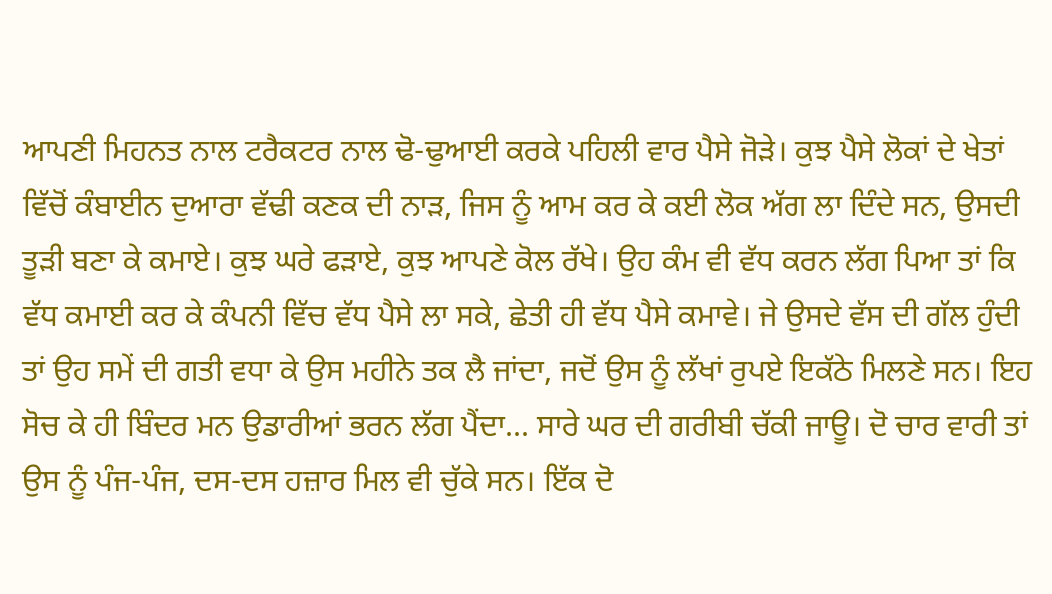ਆਪਣੀ ਮਿਹਨਤ ਨਾਲ ਟਰੈਕਟਰ ਨਾਲ ਢੋ-ਢੁਆਈ ਕਰਕੇ ਪਹਿਲੀ ਵਾਰ ਪੈਸੇ ਜੋੜੇ। ਕੁਝ ਪੈਸੇ ਲੋਕਾਂ ਦੇ ਖੇਤਾਂ ਵਿੱਚੋਂ ਕੰਬਾਈਨ ਦੁਆਰਾ ਵੱਢੀ ਕਣਕ ਦੀ ਨਾੜ, ਜਿਸ ਨੂੰ ਆਮ ਕਰ ਕੇ ਕਈ ਲੋਕ ਅੱਗ ਲਾ ਦਿੰਦੇ ਸਨ, ਉਸਦੀ ਤੂੜੀ ਬਣਾ ਕੇ ਕਮਾਏ। ਕੁਝ ਘਰੇ ਫੜਾਏ, ਕੁਝ ਆਪਣੇ ਕੋਲ ਰੱਖੇ। ਉਹ ਕੰਮ ਵੀ ਵੱਧ ਕਰਨ ਲੱਗ ਪਿਆ ਤਾਂ ਕਿ ਵੱਧ ਕਮਾਈ ਕਰ ਕੇ ਕੰਪਨੀ ਵਿੱਚ ਵੱਧ ਪੈਸੇ ਲਾ ਸਕੇ, ਛੇਤੀ ਹੀ ਵੱਧ ਪੈਸੇ ਕਮਾਵੇ। ਜੇ ਉਸਦੇ ਵੱਸ ਦੀ ਗੱਲ ਹੁੰਦੀ ਤਾਂ ਉਹ ਸਮੇਂ ਦੀ ਗਤੀ ਵਧਾ ਕੇ ਉਸ ਮਹੀਨੇ ਤਕ ਲੈ ਜਾਂਦਾ, ਜਦੋਂ ਉਸ ਨੂੰ ਲੱਖਾਂ ਰੁਪਏ ਇਕੱਠੇ ਮਿਲਣੇ ਸਨ। ਇਹ ਸੋਚ ਕੇ ਹੀ ਬਿੰਦਰ ਮਨ ਉਡਾਰੀਆਂ ਭਰਨ ਲੱਗ ਪੈਂਦਾ... ਸਾਰੇ ਘਰ ਦੀ ਗਰੀਬੀ ਚੱਕੀ ਜਾਊ। ਦੋ ਚਾਰ ਵਾਰੀ ਤਾਂ ਉਸ ਨੂੰ ਪੰਜ-ਪੰਜ, ਦਸ-ਦਸ ਹਜ਼ਾਰ ਮਿਲ ਵੀ ਚੁੱਕੇ ਸਨ। ਇੱਕ ਦੋ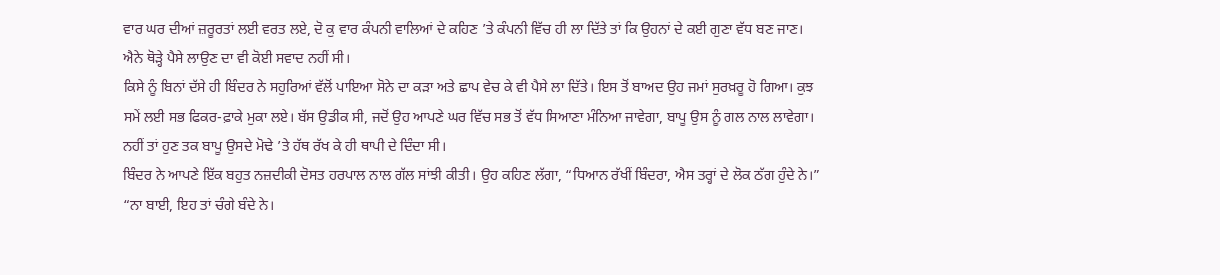ਵਾਰ ਘਰ ਦੀਆਂ ਜ਼ਰੂਰਤਾਂ ਲਈ ਵਰਤ ਲਏ, ਦੋ ਕੁ ਵਾਰ ਕੰਪਨੀ ਵਾਲਿਆਂ ਦੇ ਕਹਿਣ ’ਤੇ ਕੰਪਨੀ ਵਿੱਚ ਹੀ ਲਾ ਦਿੱਤੇ ਤਾਂ ਕਿ ਉਹਨਾਂ ਦੇ ਕਈ ਗੁਣਾ ਵੱਧ ਬਣ ਜਾਣ। ਐਨੇ ਥੋੜ੍ਹੇ ਪੈਸੇ ਲਾਉਣ ਦਾ ਵੀ ਕੋਈ ਸਵਾਦ ਨਹੀਂ ਸੀ।
ਕਿਸੇ ਨੂੰ ਬਿਨਾਂ ਦੱਸੇ ਹੀ ਬਿੰਦਰ ਨੇ ਸਹੁਰਿਆਂ ਵੱਲੋਂ ਪਾਇਆ ਸੋਨੇ ਦਾ ਕੜਾ ਅਤੇ ਛਾਪ ਵੇਚ ਕੇ ਵੀ ਪੈਸੇ ਲਾ ਦਿੱਤੇ। ਇਸ ਤੋਂ ਬਾਅਦ ਉਹ ਜਮਾਂ ਸੁਰਖ਼ਰੂ ਹੋ ਗਿਆ। ਕੁਝ ਸਮੇਂ ਲਈ ਸਭ ਫਿਕਰ-ਫ਼ਾਕੇ ਮੁਕਾ ਲਏ। ਬੱਸ ਉਡੀਕ ਸੀ, ਜਦੋਂ ਉਹ ਆਪਣੇ ਘਰ ਵਿੱਚ ਸਭ ਤੋਂ ਵੱਧ ਸਿਆਣਾ ਮੰਨਿਆ ਜਾਵੇਗਾ, ਬਾਪੂ ਉਸ ਨੂੰ ਗਲ ਨਾਲ ਲਾਵੇਗਾ। ਨਹੀਂ ਤਾਂ ਹੁਣ ਤਕ ਬਾਪੂ ਉਸਦੇ ਮੋਢੇ ’ਤੇ ਹੱਥ ਰੱਖ ਕੇ ਹੀ ਥਾਪੀ ਦੇ ਦਿੰਦਾ ਸੀ।
ਬਿੰਦਰ ਨੇ ਆਪਣੇ ਇੱਕ ਬਹੁਤ ਨਜ਼ਦੀਕੀ ਦੋਸਤ ਹਰਪਾਲ ਨਾਲ ਗੱਲ ਸਾਂਝੀ ਕੀਤੀ। ਉਹ ਕਹਿਣ ਲੱਗਾ, “ਧਿਆਨ ਰੱਖੀਂ ਬਿੰਦਰਾ, ਐਸ ਤਰ੍ਹਾਂ ਦੇ ਲੋਕ ਠੱਗ ਹੁੰਦੇ ਨੇ।”
“ਨਾ ਬਾਈ, ਇਹ ਤਾਂ ਚੰਗੇ ਬੰਦੇ ਨੇ।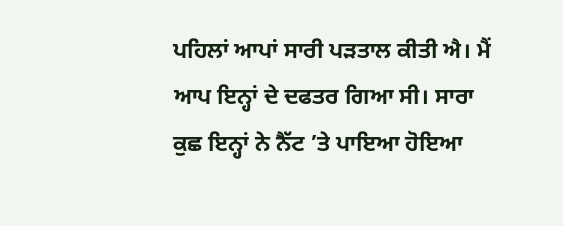ਪਹਿਲਾਂ ਆਪਾਂ ਸਾਰੀ ਪੜਤਾਲ ਕੀਤੀ ਐ। ਮੈਂ ਆਪ ਇਨ੍ਹਾਂ ਦੇ ਦਫਤਰ ਗਿਆ ਸੀ। ਸਾਰਾ ਕੁਛ ਇਨ੍ਹਾਂ ਨੇ ਨੈੱਟ ’ਤੇ ਪਾਇਆ ਹੋਇਆ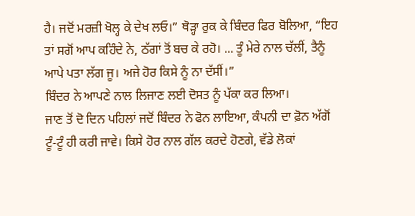ਹੈ। ਜਦੋਂ ਮਰਜ਼ੀ ਖੋਲ੍ਹ ਕੇ ਦੇਖ ਲਓ।” ਥੋੜ੍ਹਾ ਰੁਕ ਕੇ ਬਿੰਦਰ ਫਿਰ ਬੋਲਿਆ, “ਇਹ ਤਾਂ ਸਗੋਂ ਆਪ ਕਹਿੰਦੇ ਨੇ, ਠੱਗਾਂ ਤੋਂ ਬਚ ਕੇ ਰਹੋ। ... ਤੂੰ ਮੇਰੇ ਨਾਲ ਚੱਲੀਂ, ਤੈਨੂੰ ਆਪੇ ਪਤਾ ਲੱਗ ਜੂ। ਅਜੇ ਹੋਰ ਕਿਸੇ ਨੂੰ ਨਾ ਦੱਸੀਂ।”
ਬਿੰਦਰ ਨੇ ਆਪਣੇ ਨਾਲ ਲਿਜਾਣ ਲਈ ਦੋਸਤ ਨੂੰ ਪੱਕਾ ਕਰ ਲਿਆ।
ਜਾਣ ਤੋਂ ਦੋ ਦਿਨ ਪਹਿਲਾਂ ਜਦੋਂ ਬਿੰਦਰ ਨੇ ਫੋਨ ਲਾਇਆ, ਕੰਪਨੀ ਦਾ ਫ਼ੋਨ ਅੱਗੋਂ ਟੂੰ-ਟੂੰ ਹੀ ਕਰੀ ਜਾਵੇ। ਕਿਸੇ ਹੋਰ ਨਾਲ ਗੱਲ ਕਰਦੇ ਹੋਣਗੇ, ਵੱਡੇ ਲੋਕਾਂ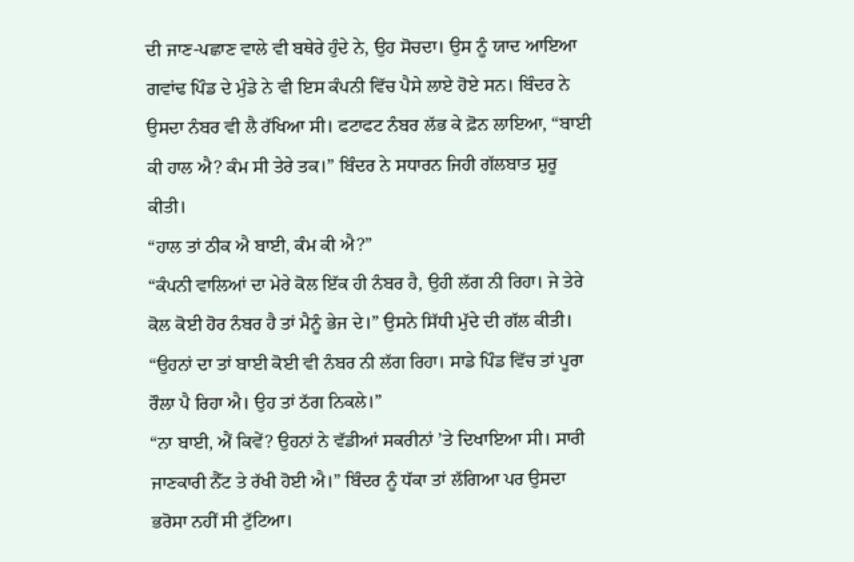ਦੀ ਜਾਣ-ਪਛਾਣ ਵਾਲੇ ਵੀ ਬਥੇਰੇ ਹੁੰਦੇ ਨੇ, ਉਹ ਸੋਚਦਾ। ਉਸ ਨੂੰ ਯਾਦ ਆਇਆ ਗਵਾਂਢ ਪਿੰਡ ਦੇ ਮੁੰਡੇ ਨੇ ਵੀ ਇਸ ਕੰਪਨੀ ਵਿੱਚ ਪੈਸੇ ਲਾਏ ਹੋਏ ਸਨ। ਬਿੰਦਰ ਨੇ ਉਸਦਾ ਨੰਬਰ ਵੀ ਲੈ ਰੱਖਿਆ ਸੀ। ਫਟਾਫਟ ਨੰਬਰ ਲੱਭ ਕੇ ਫ਼ੋਨ ਲਾਇਆ, “ਬਾਈ ਕੀ ਹਾਲ ਐ? ਕੰਮ ਸੀ ਤੇਰੇ ਤਕ।” ਬਿੰਦਰ ਨੇ ਸਧਾਰਨ ਜਿਹੀ ਗੱਲਬਾਤ ਸ਼ੁਰੂ ਕੀਤੀ।
“ਹਾਲ ਤਾਂ ਠੀਕ ਐ ਬਾਈ, ਕੰਮ ਕੀ ਐ?”
“ਕੰਪਨੀ ਵਾਲਿਆਂ ਦਾ ਮੇਰੇ ਕੋਲ ਇੱਕ ਹੀ ਨੰਬਰ ਹੈ, ਉਹੀ ਲੱਗ ਨੀ ਰਿਹਾ। ਜੇ ਤੇਰੇ ਕੋਲ ਕੋਈ ਹੋਰ ਨੰਬਰ ਹੈ ਤਾਂ ਮੈਨੂੰ ਭੇਜ ਦੇ।” ਉਸਨੇ ਸਿੱਧੀ ਮੁੱਦੇ ਦੀ ਗੱਲ ਕੀਤੀ।
“ਉਹਨਾਂ ਦਾ ਤਾਂ ਬਾਈ ਕੋਈ ਵੀ ਨੰਬਰ ਨੀ ਲੱਗ ਰਿਹਾ। ਸਾਡੇ ਪਿੰਡ ਵਿੱਚ ਤਾਂ ਪੂਰਾ ਰੌਲਾ ਪੈ ਰਿਹਾ ਐ। ਉਹ ਤਾਂ ਠੱਗ ਨਿਕਲੇ।”
“ਨਾ ਬਾਈ, ਐਂ ਕਿਵੇਂ? ਉਹਨਾਂ ਨੇ ਵੱਡੀਆਂ ਸਕਰੀਨਾਂ ’ਤੇ ਦਿਖਾਇਆ ਸੀ। ਸਾਰੀ ਜਾਣਕਾਰੀ ਨੈੱਟ ਤੇ ਰੱਖੀ ਹੋਈ ਐ।” ਬਿੰਦਰ ਨੂੰ ਧੱਕਾ ਤਾਂ ਲੱਗਿਆ ਪਰ ਉਸਦਾ ਭਰੋਸਾ ਨਹੀਂ ਸੀ ਟੁੱਟਿਆ।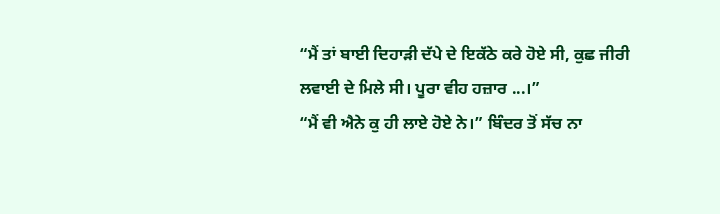“ਮੈਂ ਤਾਂ ਬਾਈ ਦਿਹਾੜੀ ਦੱਪੇ ਦੇ ਇਕੱਠੇ ਕਰੇ ਹੋਏ ਸੀ, ਕੁਛ ਜੀਰੀ ਲਵਾਈ ਦੇ ਮਿਲੇ ਸੀ। ਪੂਰਾ ਵੀਹ ਹਜ਼ਾਰ ...।”
“ਮੈਂ ਵੀ ਐਨੇ ਕੁ ਹੀ ਲਾਏ ਹੋਏ ਨੇ।” ਬਿੰਦਰ ਤੋਂ ਸੱਚ ਨਾ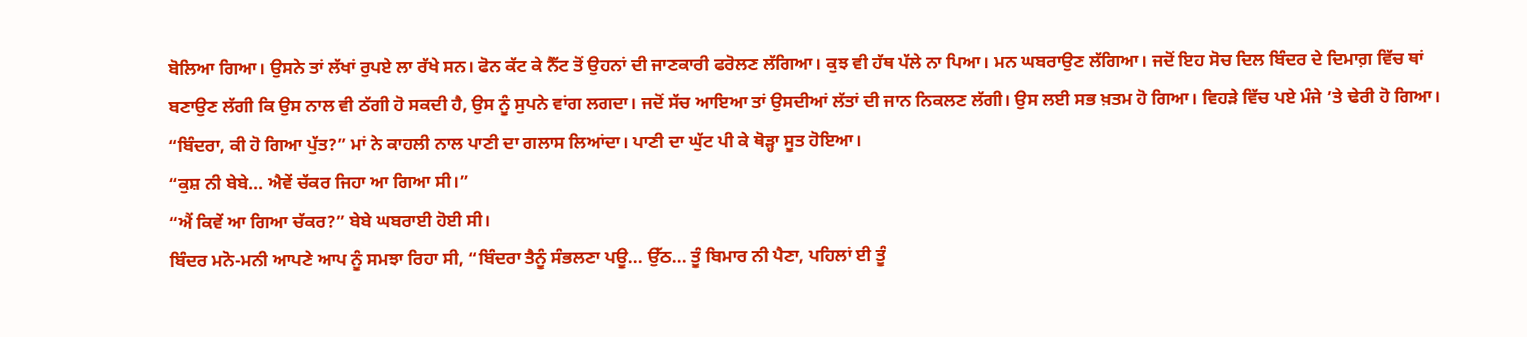ਬੋਲਿਆ ਗਿਆ। ਉਸਨੇ ਤਾਂ ਲੱਖਾਂ ਰੁਪਏ ਲਾ ਰੱਖੇ ਸਨ। ਫੋਨ ਕੱਟ ਕੇ ਨੈੱਟ ਤੋਂ ਉਹਨਾਂ ਦੀ ਜਾਣਕਾਰੀ ਫਰੋਲਣ ਲੱਗਿਆ। ਕੁਝ ਵੀ ਹੱਥ ਪੱਲੇ ਨਾ ਪਿਆ। ਮਨ ਘਬਰਾਉਣ ਲੱਗਿਆ। ਜਦੋਂ ਇਹ ਸੋਚ ਦਿਲ ਬਿੰਦਰ ਦੇ ਦਿਮਾਗ਼ ਵਿੱਚ ਥਾਂ ਬਣਾਉਣ ਲੱਗੀ ਕਿ ਉਸ ਨਾਲ ਵੀ ਠੱਗੀ ਹੋ ਸਕਦੀ ਹੈ, ਉਸ ਨੂੰ ਸੁਪਨੇ ਵਾਂਗ ਲਗਦਾ। ਜਦੋਂ ਸੱਚ ਆਇਆ ਤਾਂ ਉਸਦੀਆਂ ਲੱਤਾਂ ਦੀ ਜਾਨ ਨਿਕਲਣ ਲੱਗੀ। ਉਸ ਲਈ ਸਭ ਖ਼ਤਮ ਹੋ ਗਿਆ। ਵਿਹੜੇ ਵਿੱਚ ਪਏ ਮੰਜੇ ’ਤੇ ਢੇਰੀ ਹੋ ਗਿਆ।
“ਬਿੰਦਰਾ, ਕੀ ਹੋ ਗਿਆ ਪੁੱਤ?” ਮਾਂ ਨੇ ਕਾਹਲੀ ਨਾਲ ਪਾਣੀ ਦਾ ਗਲਾਸ ਲਿਆਂਦਾ। ਪਾਣੀ ਦਾ ਘੁੱਟ ਪੀ ਕੇ ਥੋੜ੍ਹਾ ਸੂਤ ਹੋਇਆ।
“ਕੁਸ਼ ਨੀ ਬੇਬੇ... ਐਵੇਂ ਚੱਕਰ ਜਿਹਾ ਆ ਗਿਆ ਸੀ।”
“ਐਂ ਕਿਵੇਂ ਆ ਗਿਆ ਚੱਕਰ?” ਬੇਬੇ ਘਬਰਾਈ ਹੋਈ ਸੀ।
ਬਿੰਦਰ ਮਨੋ-ਮਨੀ ਆਪਣੇ ਆਪ ਨੂੰ ਸਮਝਾ ਰਿਹਾ ਸੀ, “ਬਿੰਦਰਾ ਤੈਨੂੰ ਸੰਭਲਣਾ ਪਊ... ਉੱਠ... ਤੂੰ ਬਿਮਾਰ ਨੀ ਪੈਣਾ, ਪਹਿਲਾਂ ਈ ਤੂੰ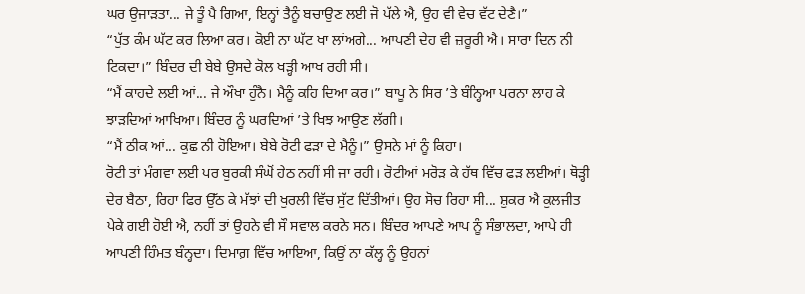ਘਰ ਉਜਾੜਤਾ... ਜੇ ਤੂੰ ਪੈ ਗਿਆ, ਇਨ੍ਹਾਂ ਤੈਨੂੰ ਬਚਾਉਣ ਲਈ ਜੋ ਪੱਲੇ ਐ, ਉਹ ਵੀ ਵੇਚ ਵੱਟ ਦੇਣੈ।”
“ਪੁੱਤ ਕੰਮ ਘੱਟ ਕਰ ਲਿਆ ਕਰ। ਕੋਈ ਨਾ ਘੱਟ ਖਾ ਲਾਂਅਗੇ... ਆਪਣੀ ਦੇਹ ਵੀ ਜ਼ਰੂਰੀ ਐ। ਸਾਰਾ ਦਿਨ ਨੀ ਟਿਕਦਾ।” ਬਿੰਦਰ ਦੀ ਬੇਬੇ ਉਸਦੇ ਕੋਲ ਖੜ੍ਹੀ ਆਖ ਰਹੀ ਸੀ।
“ਮੈਂ ਕਾਹਦੇ ਲਈ ਆਂ... ਜੇ ਔਖਾ ਹੁੰਨੈ। ਮੈਨੂੰ ਕਹਿ ਦਿਆ ਕਰ।” ਬਾਪੂ ਨੇ ਸਿਰ ’ਤੇ ਬੰਨ੍ਹਿਆ ਪਰਨਾ ਲਾਹ ਕੇ ਝਾੜਦਿਆਂ ਆਖਿਆ। ਬਿੰਦਰ ਨੂੰ ਘਰਦਿਆਂ ’ਤੇ ਖਿਝ ਆਉਣ ਲੱਗੀ।
“ਮੈਂ ਠੀਕ ਆਂ... ਕੁਛ ਨੀ ਹੋਇਆ। ਬੇਬੇ ਰੋਟੀ ਫੜਾ ਦੇ ਮੈਨੂੰ।” ਉਸਨੇ ਮਾਂ ਨੂੰ ਕਿਹਾ।
ਰੋਟੀ ਤਾਂ ਮੰਗਵਾ ਲਈ ਪਰ ਬੁਰਕੀ ਸੰਘੋਂ ਹੇਠ ਨਹੀਂ ਸੀ ਜਾ ਰਹੀ। ਰੋਟੀਆਂ ਮਰੋੜ ਕੇ ਹੱਥ ਵਿੱਚ ਫੜ ਲਈਆਂ। ਥੋੜ੍ਹੀ ਦੇਰ ਬੈਠਾ, ਰਿਹਾ ਫਿਰ ਉੱਠ ਕੇ ਮੱਝਾਂ ਦੀ ਖੁਰਲੀ ਵਿੱਚ ਸੁੱਟ ਦਿੱਤੀਆਂ। ਉਹ ਸੋਚ ਰਿਹਾ ਸੀ... ਸ਼ੁਕਰ ਐ ਕੁਲਜੀਤ ਪੇਕੇ ਗਈ ਹੋਈ ਐ, ਨਹੀਂ ਤਾਂ ਉਹਨੇ ਵੀ ਸੌ ਸਵਾਲ ਕਰਨੇ ਸਨ। ਬਿੰਦਰ ਆਪਣੇ ਆਪ ਨੂੰ ਸੰਭਾਲਦਾ, ਆਪੇ ਹੀ ਆਪਣੀ ਹਿੰਮਤ ਬੰਨ੍ਹਦਾ। ਦਿਮਾਗ਼ ਵਿੱਚ ਆਇਆ, ਕਿਉਂ ਨਾ ਕੱਲ੍ਹ ਨੂੰ ਉਹਨਾਂ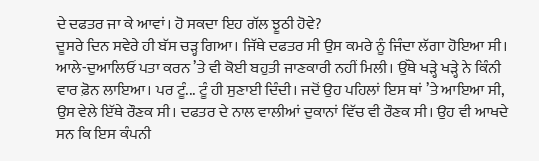ਦੇ ਦਫਤਰ ਜਾ ਕੇ ਆਵਾਂ। ਹੋ ਸਕਦਾ ਇਹ ਗੱਲ ਝੂਠੀ ਹੋਵੇ?
ਦੂਸਰੇ ਦਿਨ ਸਵੇਰੇ ਹੀ ਬੱਸ ਚੜ੍ਹ ਗਿਆ। ਜਿੱਥੇ ਦਫਤਰ ਸੀ ਉਸ ਕਮਰੇ ਨੂੰ ਜਿੰਦਾ ਲੱਗਾ ਹੋਇਆ ਸੀ। ਆਲੇ-ਦੁਆਲਿਓਂ ਪਤਾ ਕਰਨ ’ਤੇ ਵੀ ਕੋਈ ਬਹੁਤੀ ਜਾਣਕਾਰੀ ਨਹੀਂ ਮਿਲੀ। ਉੱਥੇ ਖੜ੍ਹੇ ਖੜ੍ਹੇ ਨੇ ਕਿੰਨੀ ਵਾਰ ਫ਼ੋਨ ਲਾਇਆ। ਪਰ ਟੂੰ... ਟੂੰ ਹੀ ਸੁਣਾਈ ਦਿੰਦੀ। ਜਦੋਂ ਉਹ ਪਹਿਲਾਂ ਇਸ ਥਾਂ ’ਤੇ ਆਇਆ ਸੀ, ਉਸ ਵੇਲੇ ਇੱਥੇ ਰੌਣਕ ਸੀ। ਦਫਤਰ ਦੇ ਨਾਲ ਵਾਲੀਆਂ ਦੁਕਾਨਾਂ ਵਿੱਚ ਵੀ ਰੌਣਕ ਸੀ। ਉਹ ਵੀ ਆਖਦੇ ਸਨ ਕਿ ਇਸ ਕੰਪਨੀ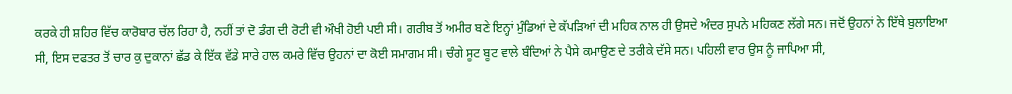ਕਰਕੇ ਹੀ ਸ਼ਹਿਰ ਵਿੱਚ ਕਾਰੋਬਾਰ ਚੱਲ ਰਿਹਾ ਹੈ, ਨਹੀਂ ਤਾਂ ਦੋ ਡੰਗ ਦੀ ਰੋਟੀ ਵੀ ਔਖੀ ਹੋਈ ਪਈ ਸੀ। ਗਰੀਬ ਤੋਂ ਅਮੀਰ ਬਣੇ ਇਨ੍ਹਾਂ ਮੁੰਡਿਆਂ ਦੇ ਕੱਪੜਿਆਂ ਦੀ ਮਹਿਕ ਨਾਲ ਹੀ ਉਸਦੇ ਅੰਦਰ ਸੁਪਨੇ ਮਹਿਕਣ ਲੱਗੇ ਸਨ। ਜਦੋਂ ਉਹਨਾਂ ਨੇ ਇੱਥੇ ਬੁਲਾਇਆ ਸੀ, ਇਸ ਦਫਤਰ ਤੋਂ ਚਾਰ ਕੁ ਦੁਕਾਨਾਂ ਛੱਡ ਕੇ ਇੱਕ ਵੱਡੇ ਸਾਰੇ ਹਾਲ ਕਮਰੇ ਵਿੱਚ ਉਹਨਾਂ ਦਾ ਕੋਈ ਸਮਾਗਮ ਸੀ। ਚੰਗੇ ਸੂਟ ਬੂਟ ਵਾਲੇ ਬੰਦਿਆਂ ਨੇ ਪੈਸੇ ਕਮਾਉਣ ਦੇ ਤਰੀਕੇ ਦੱਸੇ ਸਨ। ਪਹਿਲੀ ਵਾਰ ਉਸ ਨੂੰ ਜਾਪਿਆ ਸੀ,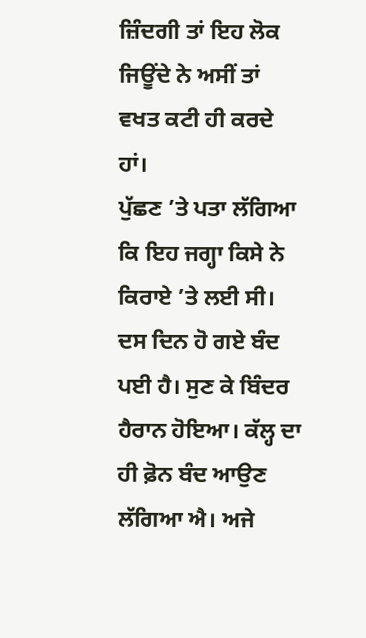ਜ਼ਿੰਦਗੀ ਤਾਂ ਇਹ ਲੋਕ ਜਿਊਂਦੇ ਨੇ ਅਸੀਂ ਤਾਂ ਵਖਤ ਕਟੀ ਹੀ ਕਰਦੇ ਹਾਂ।
ਪੁੱਛਣ ’ਤੇ ਪਤਾ ਲੱਗਿਆ ਕਿ ਇਹ ਜਗ੍ਹਾ ਕਿਸੇ ਨੇ ਕਿਰਾਏ ’ਤੇ ਲਈ ਸੀ। ਦਸ ਦਿਨ ਹੋ ਗਏ ਬੰਦ ਪਈ ਹੈ। ਸੁਣ ਕੇ ਬਿੰਦਰ ਹੈਰਾਨ ਹੋਇਆ। ਕੱਲ੍ਹ ਦਾ ਹੀ ਫ਼ੋਨ ਬੰਦ ਆਉਣ ਲੱਗਿਆ ਐ। ਅਜੇ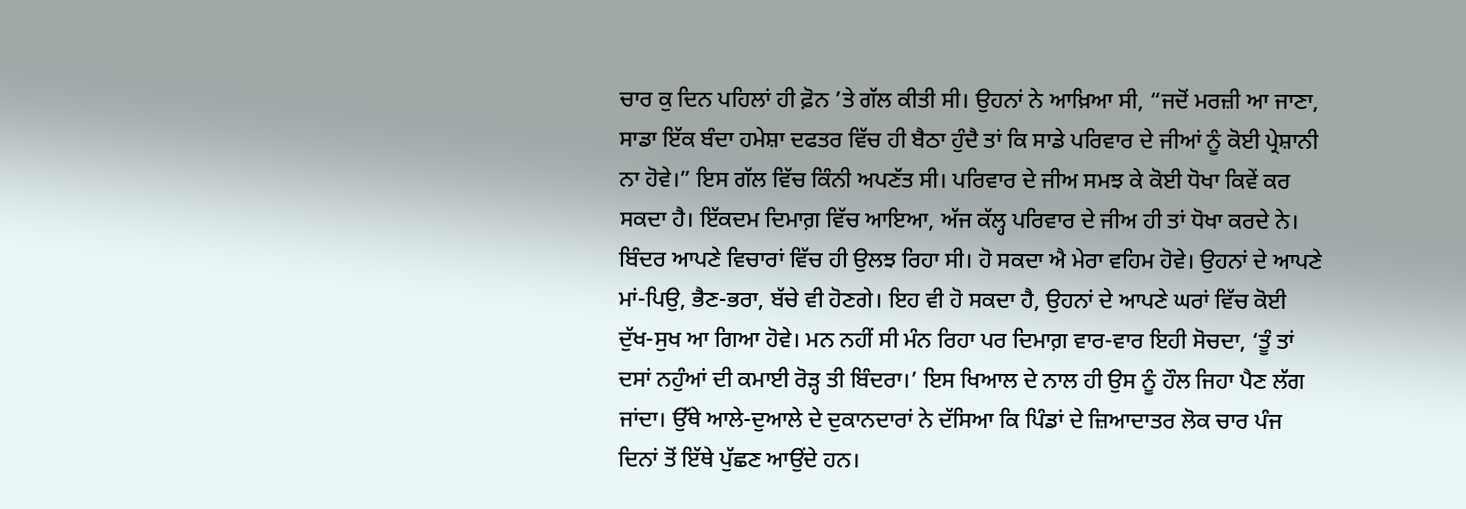ਚਾਰ ਕੁ ਦਿਨ ਪਹਿਲਾਂ ਹੀ ਫ਼ੋਨ ’ਤੇ ਗੱਲ ਕੀਤੀ ਸੀ। ਉਹਨਾਂ ਨੇ ਆਖ਼ਿਆ ਸੀ, “ਜਦੋਂ ਮਰਜ਼ੀ ਆ ਜਾਣਾ, ਸਾਡਾ ਇੱਕ ਬੰਦਾ ਹਮੇਸ਼ਾ ਦਫਤਰ ਵਿੱਚ ਹੀ ਬੈਠਾ ਹੁੰਦੈ ਤਾਂ ਕਿ ਸਾਡੇ ਪਰਿਵਾਰ ਦੇ ਜੀਆਂ ਨੂੰ ਕੋਈ ਪ੍ਰੇਸ਼ਾਨੀ ਨਾ ਹੋਵੇ।” ਇਸ ਗੱਲ ਵਿੱਚ ਕਿੰਨੀ ਅਪਣੱਤ ਸੀ। ਪਰਿਵਾਰ ਦੇ ਜੀਅ ਸਮਝ ਕੇ ਕੋਈ ਧੋਖਾ ਕਿਵੇਂ ਕਰ ਸਕਦਾ ਹੈ। ਇੱਕਦਮ ਦਿਮਾਗ਼ ਵਿੱਚ ਆਇਆ, ਅੱਜ ਕੱਲ੍ਹ ਪਰਿਵਾਰ ਦੇ ਜੀਅ ਹੀ ਤਾਂ ਧੋਖਾ ਕਰਦੇ ਨੇ।
ਬਿੰਦਰ ਆਪਣੇ ਵਿਚਾਰਾਂ ਵਿੱਚ ਹੀ ਉਲਝ ਰਿਹਾ ਸੀ। ਹੋ ਸਕਦਾ ਐ ਮੇਰਾ ਵਹਿਮ ਹੋਵੇ। ਉਹਨਾਂ ਦੇ ਆਪਣੇ ਮਾਂ-ਪਿਉ, ਭੈਣ-ਭਰਾ, ਬੱਚੇ ਵੀ ਹੋਣਗੇ। ਇਹ ਵੀ ਹੋ ਸਕਦਾ ਹੈ, ਉਹਨਾਂ ਦੇ ਆਪਣੇ ਘਰਾਂ ਵਿੱਚ ਕੋਈ ਦੁੱਖ-ਸੁਖ ਆ ਗਿਆ ਹੋਵੇ। ਮਨ ਨਹੀਂ ਸੀ ਮੰਨ ਰਿਹਾ ਪਰ ਦਿਮਾਗ਼ ਵਾਰ-ਵਾਰ ਇਹੀ ਸੋਚਦਾ, ‘ਤੂੰ ਤਾਂ ਦਸਾਂ ਨਹੁੰਆਂ ਦੀ ਕਮਾਈ ਰੋੜ੍ਹ ਤੀ ਬਿੰਦਰਾ।’ ਇਸ ਖਿਆਲ ਦੇ ਨਾਲ ਹੀ ਉਸ ਨੂੰ ਹੌਲ ਜਿਹਾ ਪੈਣ ਲੱਗ ਜਾਂਦਾ। ਉੱਥੇ ਆਲੇ-ਦੁਆਲੇ ਦੇ ਦੁਕਾਨਦਾਰਾਂ ਨੇ ਦੱਸਿਆ ਕਿ ਪਿੰਡਾਂ ਦੇ ਜ਼ਿਆਦਾਤਰ ਲੋਕ ਚਾਰ ਪੰਜ ਦਿਨਾਂ ਤੋਂ ਇੱਥੇ ਪੁੱਛਣ ਆਉਂਦੇ ਹਨ।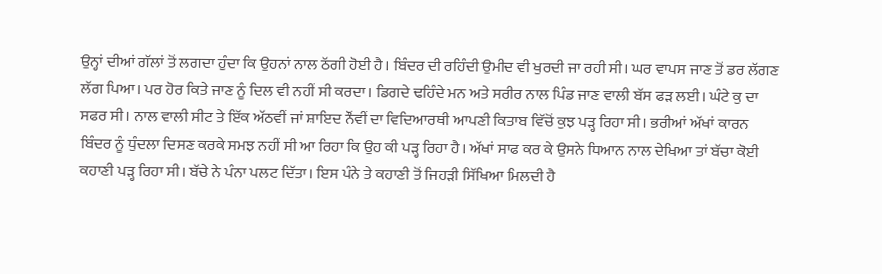ਉਨ੍ਹਾਂ ਦੀਆਂ ਗੱਲਾਂ ਤੋਂ ਲਗਦਾ ਹੁੰਦਾ ਕਿ ਉਹਨਾਂ ਨਾਲ ਠੱਗੀ ਹੋਈ ਹੈ। ਬਿੰਦਰ ਦੀ ਰਹਿੰਦੀ ਉਮੀਦ ਵੀ ਖੁਰਦੀ ਜਾ ਰਹੀ ਸੀ। ਘਰ ਵਾਪਸ ਜਾਣ ਤੋਂ ਡਰ ਲੱਗਣ ਲੱਗ ਪਿਆ। ਪਰ ਹੋਰ ਕਿਤੇ ਜਾਣ ਨੂੰ ਦਿਲ ਵੀ ਨਹੀਂ ਸੀ ਕਰਦਾ। ਡਿਗਦੇ ਢਹਿੰਦੇ ਮਨ ਅਤੇ ਸਰੀਰ ਨਾਲ ਪਿੰਡ ਜਾਣ ਵਾਲੀ ਬੱਸ ਫੜ ਲਈ। ਘੰਟੇ ਕੁ ਦਾ ਸਫਰ ਸੀ। ਨਾਲ ਵਾਲੀ ਸੀਟ ਤੇ ਇੱਕ ਅੱਠਵੀਂ ਜਾਂ ਸ਼ਾਇਦ ਨੌਂਵੀਂ ਦਾ ਵਿਦਿਆਰਥੀ ਆਪਣੀ ਕਿਤਾਬ ਵਿੱਚੋਂ ਕੁਝ ਪੜ੍ਹ ਰਿਹਾ ਸੀ। ਭਰੀਆਂ ਅੱਖਾਂ ਕਾਰਨ ਬਿੰਦਰ ਨੂੰ ਧੁੰਦਲਾ ਦਿਸਣ ਕਰਕੇ ਸਮਝ ਨਹੀਂ ਸੀ ਆ ਰਿਹਾ ਕਿ ਉਹ ਕੀ ਪੜ੍ਹ ਰਿਹਾ ਹੈ। ਅੱਖਾਂ ਸਾਫ ਕਰ ਕੇ ਉਸਨੇ ਧਿਆਨ ਨਾਲ ਦੇਖਿਆ ਤਾਂ ਬੱਚਾ ਕੋਈ ਕਹਾਣੀ ਪੜ੍ਹ ਰਿਹਾ ਸੀ। ਬੱਚੇ ਨੇ ਪੰਨਾ ਪਲਟ ਦਿੱਤਾ। ਇਸ ਪੰਨੇ ਤੇ ਕਹਾਣੀ ਤੋਂ ਜਿਹੜੀ ਸਿੱਖਿਆ ਮਿਲਦੀ ਹੈ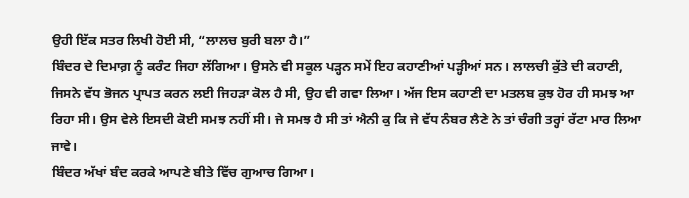ਉਹੀ ਇੱਕ ਸਤਰ ਲਿਖੀ ਹੋਈ ਸੀ, “ਲਾਲਚ ਬੁਰੀ ਬਲਾ ਹੈ।”
ਬਿੰਦਰ ਦੇ ਦਿਮਾਗ਼ ਨੂੰ ਕਰੰਟ ਜਿਹਾ ਲੱਗਿਆ। ਉਸਨੇ ਵੀ ਸਕੂਲ ਪੜ੍ਹਨ ਸਮੇਂ ਇਹ ਕਹਾਣੀਆਂ ਪੜ੍ਹੀਆਂ ਸਨ। ਲਾਲਚੀ ਕੁੱਤੇ ਦੀ ਕਹਾਣੀ, ਜਿਸਨੇ ਵੱਧ ਭੋਜਨ ਪ੍ਰਾਪਤ ਕਰਨ ਲਈ ਜਿਹੜਾ ਕੋਲ ਹੈ ਸੀ, ਉਹ ਵੀ ਗਵਾ ਲਿਆ। ਅੱਜ ਇਸ ਕਹਾਣੀ ਦਾ ਮਤਲਬ ਕੁਝ ਹੋਰ ਹੀ ਸਮਝ ਆ ਰਿਹਾ ਸੀ। ਉਸ ਵੇਲੇ ਇਸਦੀ ਕੋਈ ਸਮਝ ਨਹੀਂ ਸੀ। ਜੇ ਸਮਝ ਹੈ ਸੀ ਤਾਂ ਐਨੀ ਕੁ ਕਿ ਜੇ ਵੱਧ ਨੰਬਰ ਲੈਣੇ ਨੇ ਤਾਂ ਚੰਗੀ ਤਰ੍ਹਾਂ ਰੱਟਾ ਮਾਰ ਲਿਆ ਜਾਵੇ।
ਬਿੰਦਰ ਅੱਖਾਂ ਬੰਦ ਕਰਕੇ ਆਪਣੇ ਬੀਤੇ ਵਿੱਚ ਗੁਆਚ ਗਿਆ।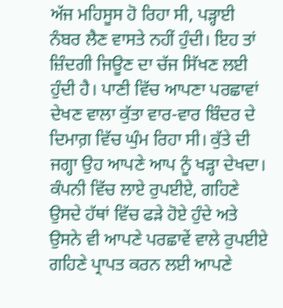ਅੱਜ ਮਹਿਸੂਸ ਹੋ ਰਿਹਾ ਸੀ, ਪੜ੍ਹਾਈ ਨੰਬਰ ਲੈਣ ਵਾਸਤੇ ਨਹੀਂ ਹੁੰਦੀ। ਇਹ ਤਾਂ ਜ਼ਿੰਦਗੀ ਜਿਊਣ ਦਾ ਚੱਜ ਸਿੱਖਣ ਲਈ ਹੁੰਦੀ ਹੈ। ਪਾਣੀ ਵਿੱਚ ਆਪਣਾ ਪਰਛਾਵਾਂ ਦੇਖਣ ਵਾਲਾ ਕੁੱਤਾ ਵਾਰ-ਵਾਰ ਬਿੰਦਰ ਦੇ ਦਿਮਾਗ਼ ਵਿੱਚ ਘੁੰਮ ਰਿਹਾ ਸੀ। ਕੁੱਤੇ ਦੀ ਜਗ੍ਹਾ ਉਹ ਆਪਣੇ ਆਪ ਨੂੰ ਖੜ੍ਹਾ ਦੇਖਦਾ। ਕੰਪਨੀ ਵਿੱਚ ਲਾਏ ਰੁਪਈਏ, ਗਹਿਣੇ ਉਸਦੇ ਹੱਥਾਂ ਵਿੱਚ ਫੜੇ ਹੋਏ ਹੁੰਦੇ ਅਤੇ ਉਸਨੇ ਵੀ ਆਪਣੇ ਪਰਛਾਵੇਂ ਵਾਲੇ ਰੁਪਈਏ ਗਹਿਣੇ ਪ੍ਰਾਪਤ ਕਰਨ ਲਈ ਆਪਣੇ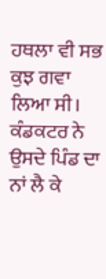ਹਥਲਾ ਵੀ ਸਭ ਕੁਝ ਗਵਾ ਲਿਆ ਸੀ।
ਕੰਡਕਟਰ ਨੇ ਉਸਦੇ ਪਿੰਡ ਦਾ ਨਾਂ ਲੈ ਕੇ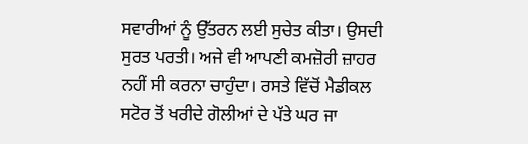ਸਵਾਰੀਆਂ ਨੂੰ ਉੱਤਰਨ ਲਈ ਸੁਚੇਤ ਕੀਤਾ। ਉਸਦੀ ਸੁਰਤ ਪਰਤੀ। ਅਜੇ ਵੀ ਆਪਣੀ ਕਮਜ਼ੋਰੀ ਜ਼ਾਹਰ ਨਹੀਂ ਸੀ ਕਰਨਾ ਚਾਹੁੰਦਾ। ਰਸਤੇ ਵਿੱਚੋਂ ਮੈਡੀਕਲ ਸਟੋਰ ਤੋਂ ਖਰੀਦੇ ਗੋਲੀਆਂ ਦੇ ਪੱਤੇ ਘਰ ਜਾ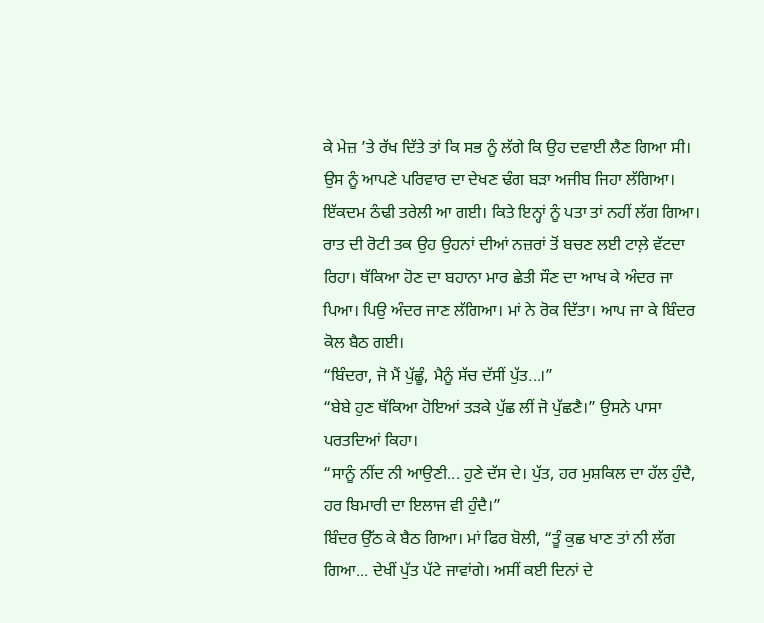ਕੇ ਮੇਜ਼ ’ਤੇ ਰੱਖ ਦਿੱਤੇ ਤਾਂ ਕਿ ਸਭ ਨੂੰ ਲੱਗੇ ਕਿ ਉਹ ਦਵਾਈ ਲੈਣ ਗਿਆ ਸੀ। ਉਸ ਨੂੰ ਆਪਣੇ ਪਰਿਵਾਰ ਦਾ ਦੇਖਣ ਢੰਗ ਬੜਾ ਅਜੀਬ ਜਿਹਾ ਲੱਗਿਆ। ਇੱਕਦਮ ਠੰਢੀ ਤਰੇਲੀ ਆ ਗਈ। ਕਿਤੇ ਇਨ੍ਹਾਂ ਨੂੰ ਪਤਾ ਤਾਂ ਨਹੀਂ ਲੱਗ ਗਿਆ। ਰਾਤ ਦੀ ਰੋਟੀ ਤਕ ਉਹ ਉਹਨਾਂ ਦੀਆਂ ਨਜ਼ਰਾਂ ਤੋਂ ਬਚਣ ਲਈ ਟਾਲ਼ੇ ਵੱਟਦਾ ਰਿਹਾ। ਥੱਕਿਆ ਹੋਣ ਦਾ ਬਹਾਨਾ ਮਾਰ ਛੇਤੀ ਸੌਣ ਦਾ ਆਖ ਕੇ ਅੰਦਰ ਜਾ ਪਿਆ। ਪਿਉ ਅੰਦਰ ਜਾਣ ਲੱਗਿਆ। ਮਾਂ ਨੇ ਰੋਕ ਦਿੱਤਾ। ਆਪ ਜਾ ਕੇ ਬਿੰਦਰ ਕੋਲ ਬੈਠ ਗਈ।
“ਬਿੰਦਰਾ, ਜੋ ਮੈਂ ਪੁੱਛੂੰ, ਮੈਨੂੰ ਸੱਚ ਦੱਸੀਂ ਪੁੱਤ...।”
“ਬੇਬੇ ਹੁਣ ਥੱਕਿਆ ਹੋਇਆਂ ਤੜਕੇ ਪੁੱਛ ਲੀਂ ਜੋ ਪੁੱਛਣੈ।” ਉਸਨੇ ਪਾਸਾ ਪਰਤਦਿਆਂ ਕਿਹਾ।
“ਸਾਨੂੰ ਨੀਂਦ ਨੀ ਆਉਣੀ... ਹੁਣੇ ਦੱਸ ਦੇ। ਪੁੱਤ, ਹਰ ਮੁਸ਼ਕਿਲ ਦਾ ਹੱਲ ਹੁੰਦੈ, ਹਰ ਬਿਮਾਰੀ ਦਾ ਇਲਾਜ ਵੀ ਹੁੰਦੈ।”
ਬਿੰਦਰ ਉੱਠ ਕੇ ਬੈਠ ਗਿਆ। ਮਾਂ ਫਿਰ ਬੋਲੀ, “ਤੂੰ ਕੁਛ ਖਾਣ ਤਾਂ ਨੀ ਲੱਗ ਗਿਆ... ਦੇਖੀਂ ਪੁੱਤ ਪੱਟੇ ਜਾਵਾਂਗੇ। ਅਸੀਂ ਕਈ ਦਿਨਾਂ ਦੇ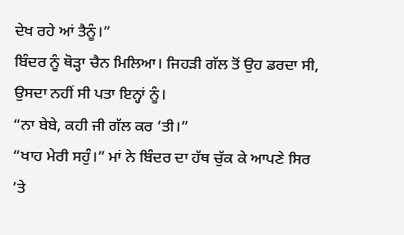ਦੇਖ ਰਹੇ ਆਂ ਤੈਨੂੰ।”
ਬਿੰਦਰ ਨੂੰ ਥੋੜ੍ਹਾ ਚੈਨ ਮਿਲਿਆ। ਜਿਹੜੀ ਗੱਲ ਤੋਂ ਉਹ ਡਰਦਾ ਸੀ, ਉਸਦਾ ਨਹੀਂ ਸੀ ਪਤਾ ਇਨ੍ਹਾਂ ਨੂੰ।
“ਨਾ ਬੇਬੇ, ਕਹੀ ਜੀ ਗੱਲ ਕਰ ’ਤੀ।”
“ਖਾਹ ਮੇਰੀ ਸਹੁੰ।” ਮਾਂ ਨੇ ਬਿੰਦਰ ਦਾ ਹੱਥ ਚੁੱਕ ਕੇ ਆਪਣੇ ਸਿਰ ’ਤੇ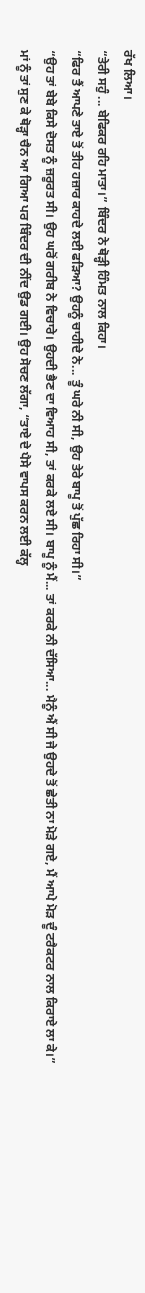ਰੱਖ ਲਿਆ।
“ਤੇਰੀ ਸਹੁੰ ... ਬੇਫਿਕਰ ਰਹਿ ਮਾਤਾ।” ਬਿੰਦਰ ਨੇ ਥੋੜ੍ਹੀ ਹਿੰਮਤ ਨਾਲ ਕਿਹਾ।
“ਫਿਰ ਤੈਂ ਆਪਣੇ ਤਾਏ ਤੋਂ ਤੀਹ ਹਜ਼ਾਰ ਕਾਹਦੇ ਲਈ ਫੜਿਆ? ਉਹਨੂੰ ਚਾਹੀਦੇ ਨੇ... ਤੂੰ ਘਰੇ ਨੀ ਸੀ, ਉਹ ਤੇਰੇ ਬਾਪੂ ਤੋਂ ਪੁੱਛ ਰਿਹਾ ਸੀ।”
“ਉਹ ਤਾਂ ਬੇਬੇ ਕਿਸੇ ਦੋਸਤ ਨੂੰ ਜ਼ਰੂਰਤ ਸੀ। ਉਹ ਘਰੋਂ ਗਰੀਬ ਨੇ ਵਿਚਾਰੇ। ਉਹਦੀ ਭੈਣ ਦਾ ਵਿਆਹ ਸੀ, ਤਾਂ ਕਰਕੇ ਲਏ ਸੀ। ਬਾਪੂ ਨੂੰ ਮੈਂ... ਤਾਂ ਕਰਕੇ ਨੀ ਦੱਸਿਆ... ਮੈਨੂੰ ਐਂ ਸੀ ਜੇ ਉਹਦੇ ਤੋਂ ਛੇਤੀ ਨਾ ਮੋੜੇ ਗਏ, ਮੈਂ ਆਪੇ ਮੋੜ ਦੂੰ ਟਰੈਕਟਰ ਨਾਲ ਕਿਰਾਏ ਲਾ ਕੇ।”
ਮਾਂ ਨੂੰ ਤਾਂ ਸੁਣ ਕੇ ਥੋੜ੍ਹਾ ਚੈਨ ਆ ਗਿਆ ਪਰ ਬਿੰਦਰ ਦੀ ਨੀਂਦ ਉਡ ਗਈ। ਉਹ ਸੋਚਣ ਲੱਗਾ, “ਤਾਏ ਦੇ ਪੈਸੇ ਵਾਪਸ ਕਰਨ ਲਈ ਕੱਲ੍ਹ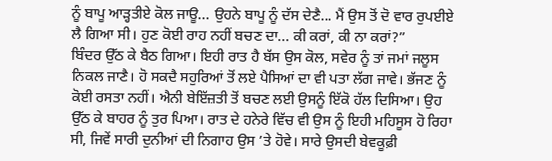ਨੂੰ ਬਾਪੂ ਆੜ੍ਹਤੀਏ ਕੋਲ ਜਾਊ... ਉਹਨੇ ਬਾਪੂ ਨੂੰ ਦੱਸ ਦੇਣੈ... ਮੈਂ ਉਸ ਤੋਂ ਦੋ ਵਾਰ ਰੁਪਈਏ ਲੈ ਗਿਆ ਸੀ। ਹੁਣ ਕੋਈ ਰਾਹ ਨਹੀਂ ਬਚਣ ਦਾ... ਕੀ ਕਰਾਂ, ਕੀ ਨਾ ਕਰਾਂ?”
ਬਿੰਦਰ ਉੱਠ ਕੇ ਬੈਠ ਗਿਆ। ਇਹੀ ਰਾਤ ਹੈ ਬੱਸ ਉਸ ਕੋਲ, ਸਵੇਰ ਨੂੰ ਤਾਂ ਜਮਾਂ ਜਲੂਸ ਨਿਕਲ ਜਾਣੈ। ਹੋ ਸਕਦੈ ਸਹੁਰਿਆਂ ਤੋਂ ਲਏ ਪੈਸਿਆਂ ਦਾ ਵੀ ਪਤਾ ਲੱਗ ਜਾਵੇ। ਭੱਜਣ ਨੂੰ ਕੋਈ ਰਸਤਾ ਨਹੀਂ। ਐਨੀ ਬੇਇੱਜ਼ਤੀ ਤੋਂ ਬਚਣ ਲਈ ਉਸਨੂੰ ਇੱਕੋ ਹੱਲ ਦਿਸਿਆ। ਉਹ ਉੱਠ ਕੇ ਬਾਹਰ ਨੂੰ ਤੁਰ ਪਿਆ। ਰਾਤ ਦੇ ਹਨੇਰੇ ਵਿੱਚ ਵੀ ਉਸ ਨੂੰ ਇਹੀ ਮਹਿਸੂਸ ਹੋ ਰਿਹਾ ਸੀ, ਜਿਵੇਂ ਸਾਰੀ ਦੁਨੀਆਂ ਦੀ ਨਿਗਾਹ ਉਸ ’ਤੇ ਹੋਵੇ। ਸਾਰੇ ਉਸਦੀ ਬੇਵਕੂਫ਼ੀ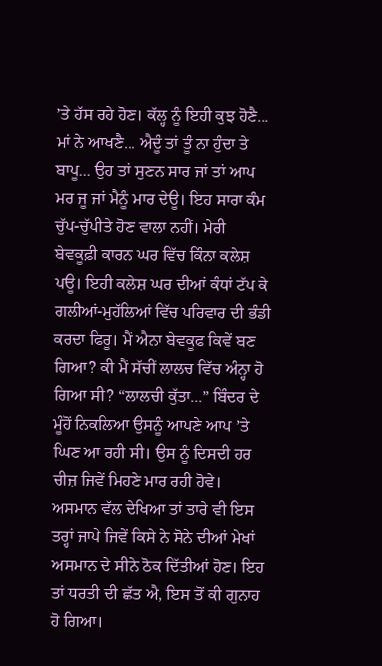’ਤੇ ਹੱਸ ਰਹੇ ਹੋਣ। ਕੱਲ੍ਹ ਨੂੰ ਇਹੀ ਕੁਝ ਹੋਣੈ... ਮਾਂ ਨੇ ਆਖਣੈ... ਐਦੂੰ ਤਾਂ ਤੂੰ ਨਾ ਹੁੰਦਾ ਤੇ ਬਾਪੂ... ਉਹ ਤਾਂ ਸੁਣਨ ਸਾਰ ਜਾਂ ਤਾਂ ਆਪ ਮਰ ਜੂ ਜਾਂ ਮੈਨੂੰ ਮਾਰ ਦੇਊ। ਇਹ ਸਾਰਾ ਕੰਮ ਚੁੱਪ-ਚੁੱਪੀਤੇ ਹੋਣ ਵਾਲਾ ਨਹੀਂ। ਮੇਰੀ ਬੇਵਕੂਫ਼ੀ ਕਾਰਨ ਘਰ ਵਿੱਚ ਕਿੰਨਾ ਕਲੇਸ਼ ਪਊ। ਇਹੀ ਕਲੇਸ਼ ਘਰ ਦੀਆਂ ਕੰਧਾਂ ਟੱਪ ਕੇ ਗਲੀਆਂ-ਮੁਹੱਲਿਆਂ ਵਿੱਚ ਪਰਿਵਾਰ ਦੀ ਭੰਡੀ ਕਰਦਾ ਫਿਰੂ। ਮੈਂ ਐਨਾ ਬੇਵਕੂਫ ਕਿਵੇਂ ਬਣ ਗਿਆ? ਕੀ ਮੈਂ ਸੱਚੀਂ ਲਾਲਚ ਵਿੱਚ ਅੰਨ੍ਹਾ ਹੋ ਗਿਆ ਸੀ? “ਲਾਲਚੀ ਕੁੱਤਾ...” ਬਿੰਦਰ ਦੇ ਮੂੰਹੋਂ ਨਿਕਲਿਆ ਉਸਨੂੰ ਆਪਣੇ ਆਪ ’ਤੇ ਘਿਣ ਆ ਰਹੀ ਸੀ। ਉਸ ਨੂੰ ਦਿਸਦੀ ਹਰ ਚੀਜ਼ ਜਿਵੇਂ ਮਿਹਣੇ ਮਾਰ ਰਹੀ ਹੋਵੇ। ਅਸਮਾਨ ਵੱਲ ਦੇਖਿਆ ਤਾਂ ਤਾਰੇ ਵੀ ਇਸ ਤਰ੍ਹਾਂ ਜਾਪੇ ਜਿਵੇਂ ਕਿਸੇ ਨੇ ਸੋਨੇ ਦੀਆਂ ਮੇਖਾਂ ਅਸਮਾਨ ਦੇ ਸੀਨੇ ਠੋਕ ਦਿੱਤੀਆਂ ਹੋਣ। ਇਹ ਤਾਂ ਧਰਤੀ ਦੀ ਛੱਤ ਐ, ਇਸ ਤੋਂ ਕੀ ਗੁਨਾਹ ਹੋ ਗਿਆ।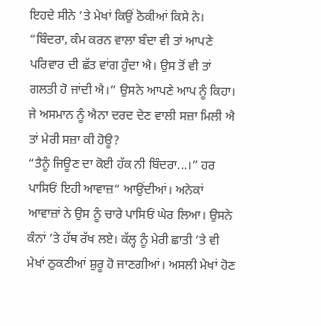ਇਹਦੇ ਸੀਨੇ ’ਤੇ ਮੇਖਾਂ ਕਿਉਂ ਠੋਕੀਆਂ ਕਿਸੇ ਨੇ।
“ਬਿੰਦਰਾ, ਕੰਮ ਕਰਨ ਵਾਲਾ ਬੰਦਾ ਵੀ ਤਾਂ ਆਪਣੇ ਪਰਿਵਾਰ ਦੀ ਛੱਤ ਵਾਂਗ ਹੁੰਦਾ ਐ। ਉਸ ਤੋਂ ਵੀ ਤਾਂ ਗਲਤੀ ਹੋ ਜਾਂਦੀ ਐ।” ਉਸਨੇ ਆਪਣੇ ਆਪ ਨੂੰ ਕਿਹਾ। ਜੇ ਅਸਮਾਨ ਨੂੰ ਐਨਾ ਦਰਦ ਦੇਣ ਵਾਲੀ ਸਜ਼ਾ ਮਿਲੀ ਐ ਤਾਂ ਮੇਰੀ ਸਜ਼ਾ ਕੀ ਹੋਊ?
“ਤੈਨੂੰ ਜਿਊਣ ਦਾ ਕੋਈ ਹੱਕ ਨੀ ਬਿੰਦਰਾ...।” ਹਰ ਪਾਸਿਓਂ ਇਹੀ ਆਵਾਜ਼“ ਆਉਂਦੀਆਂ। ਅਨੇਕਾਂ ਆਵਾਜ਼ਾਂ ਨੇ ਉਸ ਨੂੰ ਚਾਰੇ ਪਾਸਿਓਂ ਘੇਰ ਲਿਆ। ਉਸਨੇ ਕੰਨਾਂ ’ਤੇ ਹੱਥ ਰੱਖ ਲਏ। ਕੱਲ੍ਹ ਨੂੰ ਮੇਰੀ ਛਾਤੀ ’ਤੇ ਵੀ ਮੇਖਾਂ ਠੁਕਣੀਆਂ ਸ਼ੁਰੂ ਹੋ ਜਾਣਗੀਆਂ। ਅਸਲੀ ਮੇਖਾਂ ਹੋਣ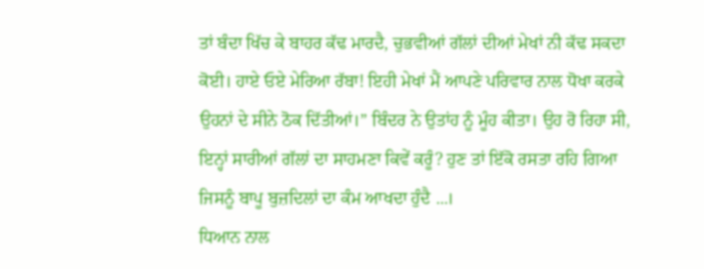ਤਾਂ ਬੰਦਾ ਖਿੱਚ ਕੇ ਬਾਹਰ ਕੱਢ ਮਾਰਦੈ, ਚੁਭਵੀਆਂ ਗੱਲਾਂ ਦੀਆਂ ਮੇਖਾਂ ਨੀ ਕੱਢ ਸਕਦਾ ਕੋਈ। ਹਾਏ ਓਏ ਮੇਰਿਆ ਰੱਬਾ! ਇਹੀ ਮੇਖਾਂ ਮੈਂ ਆਪਣੇ ਪਰਿਵਾਰ ਨਾਲ ਧੋਖਾ ਕਰਕੇ ਉਹਨਾਂ ਦੇ ਸੀਨੇ ਠੋਕ ਦਿੱਤੀਆਂ।” ਬਿੰਦਰ ਨੇ ਉਤਾਂਹ ਨੂੰ ਮੂੰਹ ਕੀਤਾ। ਉਹ ਰੋ ਰਿਹਾ ਸੀ, ਇਨ੍ਹਾਂ ਸਾਰੀਆਂ ਗੱਲਾਂ ਦਾ ਸਾਹਮਣਾ ਕਿਵੇਂ ਕਰੂੰ? ਹੁਣ ਤਾਂ ਇੱਕੋ ਰਸਤਾ ਰਹਿ ਗਿਆ ਜਿਸਨੂੰ ਬਾਪੂ ਬੁਜ਼ਦਿਲਾਂ ਦਾ ਕੰਮ ਆਖਦਾ ਹੁੰਦੈ ...।
ਧਿਆਨ ਨਾਲ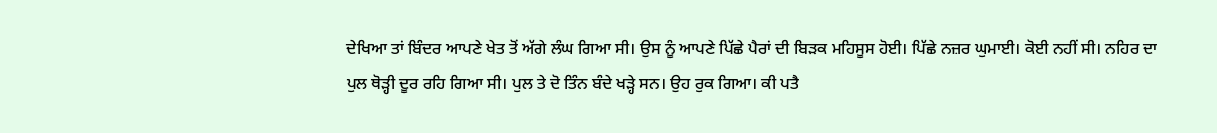ਦੇਖਿਆ ਤਾਂ ਬਿੰਦਰ ਆਪਣੇ ਖੇਤ ਤੋਂ ਅੱਗੇ ਲੰਘ ਗਿਆ ਸੀ। ਉਸ ਨੂੰ ਆਪਣੇ ਪਿੱਛੇ ਪੈਰਾਂ ਦੀ ਬਿੜਕ ਮਹਿਸੂਸ ਹੋਈ। ਪਿੱਛੇ ਨਜ਼ਰ ਘੁਮਾਈ। ਕੋਈ ਨਹੀਂ ਸੀ। ਨਹਿਰ ਦਾ ਪੁਲ ਥੋੜ੍ਹੀ ਦੂਰ ਰਹਿ ਗਿਆ ਸੀ। ਪੁਲ ਤੇ ਦੋ ਤਿੰਨ ਬੰਦੇ ਖੜ੍ਹੇ ਸਨ। ਉਹ ਰੁਕ ਗਿਆ। ਕੀ ਪਤੈ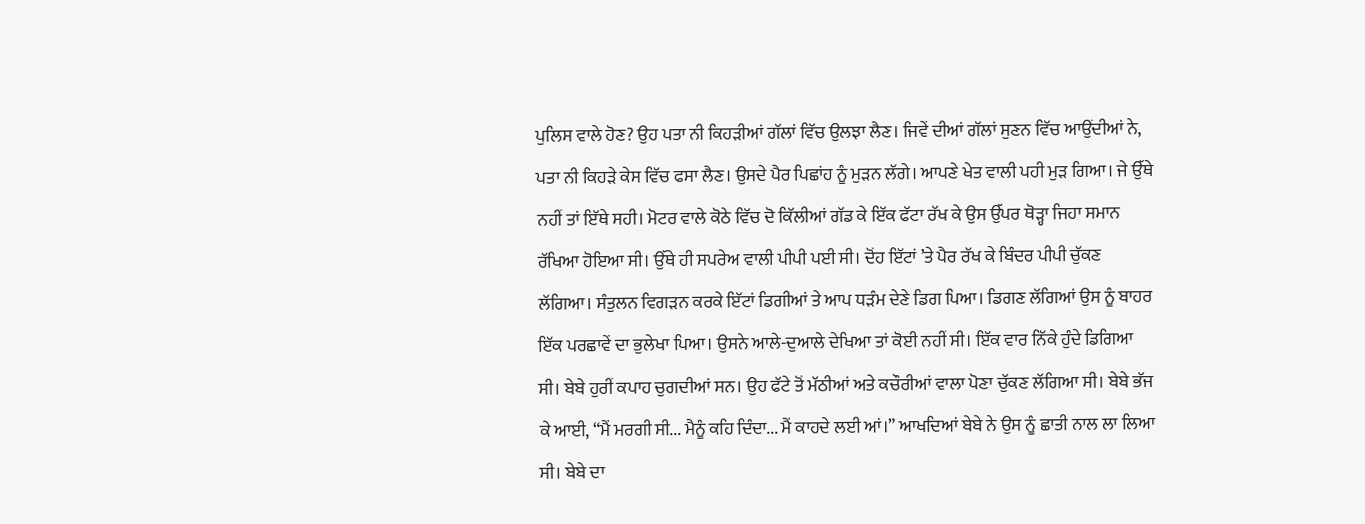ਪੁਲਿਸ ਵਾਲੇ ਹੋਣ? ਉਹ ਪਤਾ ਨੀ ਕਿਹੜੀਆਂ ਗੱਲਾਂ ਵਿੱਚ ਉਲਝਾ ਲੈਣ। ਜਿਵੇਂ ਦੀਆਂ ਗੱਲਾਂ ਸੁਣਨ ਵਿੱਚ ਆਉਂਦੀਆਂ ਨੇ, ਪਤਾ ਨੀ ਕਿਹੜੇ ਕੇਸ ਵਿੱਚ ਫਸਾ ਲੈਣ। ਉਸਦੇ ਪੈਰ ਪਿਛਾਂਹ ਨੂੰ ਮੁੜਨ ਲੱਗੇ। ਆਪਣੇ ਖੇਤ ਵਾਲੀ ਪਹੀ ਮੁੜ ਗਿਆ। ਜੇ ਉੱਥੇ ਨਹੀਂ ਤਾਂ ਇੱਥੇ ਸਹੀ। ਮੋਟਰ ਵਾਲੇ ਕੋਠੇ ਵਿੱਚ ਦੋ ਕਿੱਲੀਆਂ ਗੱਡ ਕੇ ਇੱਕ ਫੱਟਾ ਰੱਖ ਕੇ ਉਸ ਉੱਪਰ ਥੋੜ੍ਹਾ ਜਿਹਾ ਸਮਾਨ ਰੱਖਿਆ ਹੋਇਆ ਸੀ। ਉੱਥੇ ਹੀ ਸਪਰੇਅ ਵਾਲੀ ਪੀਪੀ ਪਈ ਸੀ। ਦੋਂਹ ਇੱਟਾਂ ’ਤੇ ਪੈਰ ਰੱਖ ਕੇ ਬਿੰਦਰ ਪੀਪੀ ਚੁੱਕਣ ਲੱਗਿਆ। ਸੰਤੁਲਨ ਵਿਗੜਨ ਕਰਕੇ ਇੱਟਾਂ ਡਿਗੀਆਂ ਤੇ ਆਪ ਧੜੰਮ ਦੇਣੇ ਡਿਗ ਪਿਆ। ਡਿਗਣ ਲੱਗਿਆਂ ਉਸ ਨੂੰ ਬਾਹਰ ਇੱਕ ਪਰਛਾਵੇਂ ਦਾ ਭੁਲੇਖਾ ਪਿਆ। ਉਸਨੇ ਆਲੇ-ਦੁਆਲੇ ਦੇਖਿਆ ਤਾਂ ਕੋਈ ਨਹੀਂ ਸੀ। ਇੱਕ ਵਾਰ ਨਿੱਕੇ ਹੁੰਦੇ ਡਿਗਿਆ ਸੀ। ਬੇਬੇ ਹੁਰੀਂ ਕਪਾਹ ਚੁਗਦੀਆਂ ਸਨ। ਉਹ ਫੱਟੇ ਤੋਂ ਮੱਠੀਆਂ ਅਤੇ ਕਚੌਰੀਆਂ ਵਾਲਾ ਪੋਣਾ ਚੁੱਕਣ ਲੱਗਿਆ ਸੀ। ਬੇਬੇ ਭੱਜ ਕੇ ਆਈ, “ਮੈਂ ਮਰਗੀ ਸੀ... ਮੈਨੂੰ ਕਹਿ ਦਿੰਦਾ... ਮੈਂ ਕਾਹਦੇ ਲਈ ਆਂ।” ਆਖਦਿਆਂ ਬੇਬੇ ਨੇ ਉਸ ਨੂੰ ਛਾਤੀ ਨਾਲ ਲਾ ਲਿਆ ਸੀ। ਬੇਬੇ ਦਾ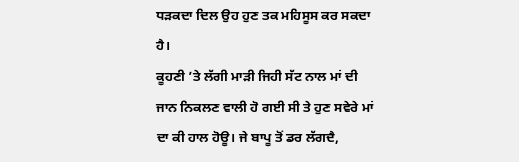ਧੜਕਦਾ ਦਿਲ ਉਹ ਹੁਣ ਤਕ ਮਹਿਸੂਸ ਕਰ ਸਕਦਾ ਹੈ।
ਕੂਹਣੀ ’ਤੇ ਲੱਗੀ ਮਾੜੀ ਜਿਹੀ ਸੱਟ ਨਾਲ ਮਾਂ ਦੀ ਜਾਨ ਨਿਕਲਣ ਵਾਲੀ ਹੋ ਗਈ ਸੀ ਤੇ ਹੁਣ ਸਵੇਰੇ ਮਾਂ ਦਾ ਕੀ ਹਾਲ ਹੋਊ। ਜੇ ਬਾਪੂ ਤੋਂ ਡਰ ਲੱਗਦੈ,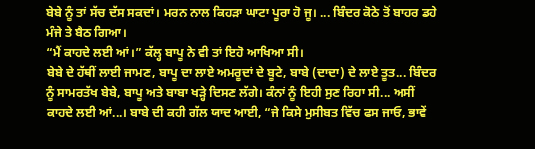ਬੇਬੇ ਨੂੰ ਤਾਂ ਸੱਚ ਦੱਸ ਸਕਦਾਂ। ਮਰਨ ਨਾਲ ਕਿਹੜਾ ਘਾਟਾ ਪੂਰਾ ਹੋ ਜੂ। ... ਬਿੰਦਰ ਕੋਠੇ ਤੋਂ ਬਾਹਰ ਡਹੇ ਮੰਜੇ ਤੇ ਬੈਠ ਗਿਆ।
“ਮੈਂ ਕਾਹਦੇ ਲਈ ਆਂ।” ਕੱਲ੍ਹ ਬਾਪੂ ਨੇ ਵੀ ਤਾਂ ਇਹੋ ਆਖਿਆ ਸੀ।
ਬੇਬੇ ਦੇ ਹੱਥੀਂ ਲਾਈ ਜਾਮਣ, ਬਾਪੂ ਦਾ ਲਾਏ ਅਮਰੂਦਾਂ ਦੇ ਬੂਟੇ, ਬਾਬੇ (ਦਾਦਾ) ਦੇ ਲਾਏ ਤੂਤ... ਬਿੰਦਰ ਨੂੰ ਸਾਮਰਤੱਖ ਬੇਬੇ, ਬਾਪੂ ਅਤੇ ਬਾਬਾ ਖੜ੍ਹੇ ਦਿਸਣ ਲੱਗੇ। ਕੰਨਾਂ ਨੂੰ ਇਹੀ ਸੁਣ ਰਿਹਾ ਸੀ... ਅਸੀਂ ਕਾਹਦੇ ਲਈ ਆਂ...। ਬਾਬੇ ਦੀ ਕਹੀ ਗੱਲ ਯਾਦ ਆਈ, “ਜੇ ਕਿਸੇ ਮੁਸੀਬਤ ਵਿੱਚ ਫਸ ਜਾਓ, ਭਾਵੇਂ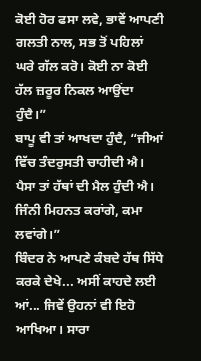ਕੋਈ ਹੋਰ ਫਸਾ ਲਵੇ, ਭਾਵੇਂ ਆਪਣੀ ਗਲਤੀ ਨਾਲ, ਸਭ ਤੋਂ ਪਹਿਲਾਂ ਘਰੇ ਗੱਲ ਕਰੋ। ਕੋਈ ਨਾ ਕੋਈ ਹੱਲ ਜ਼ਰੂਰ ਨਿਕਲ ਆਉਂਦਾ ਹੁੰਦੈ।”
ਬਾਪੂ ਵੀ ਤਾਂ ਆਖਦਾ ਹੁੰਦੈ, “ਜੀਆਂ ਵਿੱਚ ਤੰਦਰੁਸਤੀ ਚਾਹੀਦੀ ਐ। ਪੈਸਾ ਤਾਂ ਹੱਥਾਂ ਦੀ ਮੈਲ ਹੁੰਦੀ ਐ। ਜਿੰਨੀ ਮਿਹਨਤ ਕਰਾਂਗੇ, ਕਮਾ ਲਵਾਂਗੇ।”
ਬਿੰਦਰ ਨੇ ਆਪਣੇ ਕੰਬਦੇ ਹੱਥ ਸਿੱਧੇ ਕਰਕੇ ਦੇਖੇ... ਅਸੀਂ ਕਾਹਦੇ ਲਈ ਆਂ... ਜਿਵੇਂ ਉਹਨਾਂ ਵੀ ਇਹੋ ਆਖਿਆ। ਸਾਰਾ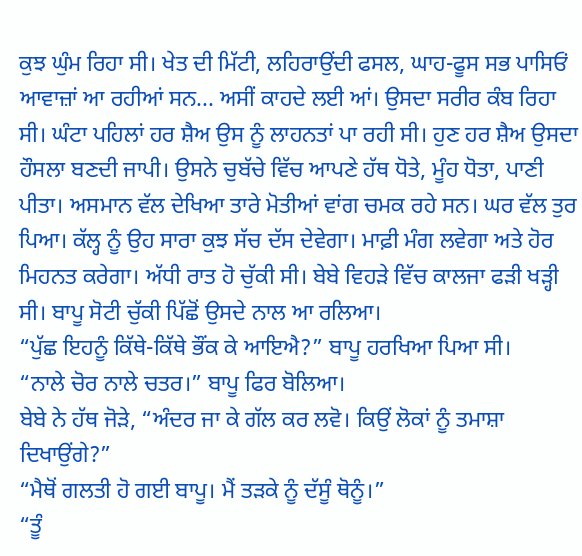ਕੁਝ ਘੁੰਮ ਰਿਹਾ ਸੀ। ਖੇਤ ਦੀ ਮਿੱਟੀ, ਲਹਿਰਾਉਂਦੀ ਫਸਲ, ਘਾਹ-ਫੂਸ ਸਭ ਪਾਸਿਓਂ ਆਵਾਜ਼ਾਂ ਆ ਰਹੀਆਂ ਸਨ... ਅਸੀਂ ਕਾਹਦੇ ਲਈ ਆਂ। ਉਸਦਾ ਸਰੀਰ ਕੰਬ ਰਿਹਾ ਸੀ। ਘੰਟਾ ਪਹਿਲਾਂ ਹਰ ਸ਼ੈਅ ਉਸ ਨੂੰ ਲਾਹਨਤਾਂ ਪਾ ਰਹੀ ਸੀ। ਹੁਣ ਹਰ ਸ਼ੈਅ ਉਸਦਾ ਹੌਸਲਾ ਬਣਦੀ ਜਾਪੀ। ਉਸਨੇ ਚੁਬੱਚੇ ਵਿੱਚ ਆਪਣੇ ਹੱਥ ਧੋਤੇ, ਮੂੰਹ ਧੋਤਾ, ਪਾਣੀ ਪੀਤਾ। ਅਸਮਾਨ ਵੱਲ ਦੇਖਿਆ ਤਾਰੇ ਮੋਤੀਆਂ ਵਾਂਗ ਚਮਕ ਰਹੇ ਸਨ। ਘਰ ਵੱਲ ਤੁਰ ਪਿਆ। ਕੱਲ੍ਹ ਨੂੰ ਉਹ ਸਾਰਾ ਕੁਝ ਸੱਚ ਦੱਸ ਦੇਵੇਗਾ। ਮਾਫ਼ੀ ਮੰਗ ਲਵੇਗਾ ਅਤੇ ਹੋਰ ਮਿਹਨਤ ਕਰੇਗਾ। ਅੱਧੀ ਰਾਤ ਹੋ ਚੁੱਕੀ ਸੀ। ਬੇਬੇ ਵਿਹੜੇ ਵਿੱਚ ਕਾਲਜਾ ਫੜੀ ਖੜ੍ਹੀ ਸੀ। ਬਾਪੂ ਸੋਟੀ ਚੁੱਕੀ ਪਿੱਛੋਂ ਉਸਦੇ ਨਾਲ ਆ ਰਲਿਆ।
“ਪੁੱਛ ਇਹਨੂੰ ਕਿੱਥੇ-ਕਿੱਥੇ ਭੌਂਕ ਕੇ ਆਇਐ?” ਬਾਪੂ ਹਰਖਿਆ ਪਿਆ ਸੀ।
“ਨਾਲੇ ਚੋਰ ਨਾਲੇ ਚਤਰ।” ਬਾਪੂ ਫਿਰ ਬੋਲਿਆ।
ਬੇਬੇ ਨੇ ਹੱਥ ਜੋੜੇ, “ਅੰਦਰ ਜਾ ਕੇ ਗੱਲ ਕਰ ਲਵੋ। ਕਿਉਂ ਲੋਕਾਂ ਨੂੰ ਤਮਾਸ਼ਾ ਦਿਖਾਉਂਗੇ?”
“ਮੈਥੋਂ ਗਲਤੀ ਹੋ ਗਈ ਬਾਪੂ। ਮੈਂ ਤੜਕੇ ਨੂੰ ਦੱਸੂੰ ਥੋਨੂੰ।”
“ਤੂੰ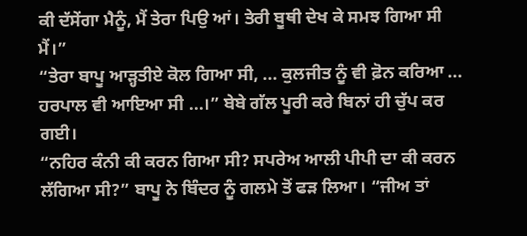ਕੀ ਦੱਸੇਂਗਾ ਮੈਨੂੰ, ਮੈਂ ਤੇਰਾ ਪਿਉ ਆਂ। ਤੇਰੀ ਬੂਥੀ ਦੇਖ ਕੇ ਸਮਝ ਗਿਆ ਸੀ ਮੈਂ।”
“ਤੇਰਾ ਬਾਪੂ ਆੜ੍ਹਤੀਏ ਕੋਲ ਗਿਆ ਸੀ, ... ਕੁਲਜੀਤ ਨੂੰ ਵੀ ਫ਼ੋਨ ਕਰਿਆ ... ਹਰਪਾਲ ਵੀ ਆਇਆ ਸੀ ...।” ਬੇਬੇ ਗੱਲ ਪੂਰੀ ਕਰੇ ਬਿਨਾਂ ਹੀ ਚੁੱਪ ਕਰ ਗਈ।
“ਨਹਿਰ ਕੰਨੀ ਕੀ ਕਰਨ ਗਿਆ ਸੀ? ਸਪਰੇਅ ਆਲੀ ਪੀਪੀ ਦਾ ਕੀ ਕਰਨ ਲੱਗਿਆ ਸੀ?” ਬਾਪੂ ਨੇ ਬਿੰਦਰ ਨੂੰ ਗਲਮੇ ਤੋਂ ਫੜ ਲਿਆ। “ਜੀਅ ਤਾਂ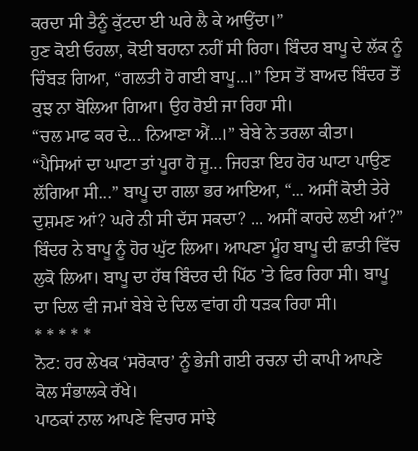ਕਰਦਾ ਸੀ ਤੈਨੂੰ ਕੁੱਟਦਾ ਈ ਘਰੇ ਲੈ ਕੇ ਆਉਂਦਾ।”
ਹੁਣ ਕੋਈ ਓਹਲਾ, ਕੋਈ ਬਹਾਨਾ ਨਹੀਂ ਸੀ ਰਿਹਾ। ਬਿੰਦਰ ਬਾਪੂ ਦੇ ਲੱਕ ਨੂੰ ਚਿੰਬੜ ਗਿਆ, “ਗਲਤੀ ਹੋ ਗਈ ਬਾਪੂ...।” ਇਸ ਤੋਂ ਬਾਅਦ ਬਿੰਦਰ ਤੋਂ ਕੁਝ ਨਾ ਬੋਲਿਆ ਗਿਆ। ਉਹ ਰੋਈ ਜਾ ਰਿਹਾ ਸੀ।
“ਚਲ ਮਾਫ ਕਰ ਦੇ... ਨਿਆਣਾ ਐਂ...।” ਬੇਬੇ ਨੇ ਤਰਲਾ ਕੀਤਾ।
“ਪੈਸਿਆਂ ਦਾ ਘਾਟਾ ਤਾਂ ਪੂਰਾ ਹੋ ਜੂ... ਜਿਹੜਾ ਇਹ ਹੋਰ ਘਾਟਾ ਪਾਉਣ ਲੱਗਿਆ ਸੀ...” ਬਾਪੂ ਦਾ ਗਲਾ ਭਰ ਆਇਆ, “... ਅਸੀਂ ਕੋਈ ਤੇਰੇ ਦੁਸ਼ਮਣ ਆਂ? ਘਰੇ ਨੀ ਸੀ ਦੱਸ ਸਕਦਾ? ... ਅਸੀਂ ਕਾਹਦੇ ਲਈ ਆਂ?”
ਬਿੰਦਰ ਨੇ ਬਾਪੂ ਨੂੰ ਹੋਰ ਘੁੱਟ ਲਿਆ। ਆਪਣਾ ਮੂੰਹ ਬਾਪੂ ਦੀ ਛਾਤੀ ਵਿੱਚ ਲੁਕੋ ਲਿਆ। ਬਾਪੂ ਦਾ ਹੱਥ ਬਿੰਦਰ ਦੀ ਪਿੱਠ ’ਤੇ ਫਿਰ ਰਿਹਾ ਸੀ। ਬਾਪੂ ਦਾ ਦਿਲ ਵੀ ਜਮਾਂ ਬੇਬੇ ਦੇ ਦਿਲ ਵਾਂਗ ਹੀ ਧੜਕ ਰਿਹਾ ਸੀ।
* * * * *
ਨੋਟ: ਹਰ ਲੇਖਕ ‘ਸਰੋਕਾਰ’ ਨੂੰ ਭੇਜੀ ਗਈ ਰਚਨਾ ਦੀ ਕਾਪੀ ਆਪਣੇ ਕੋਲ ਸੰਭਾਲਕੇ ਰੱਖੇ।
ਪਾਠਕਾਂ ਨਾਲ ਆਪਣੇ ਵਿਚਾਰ ਸਾਂਝੇ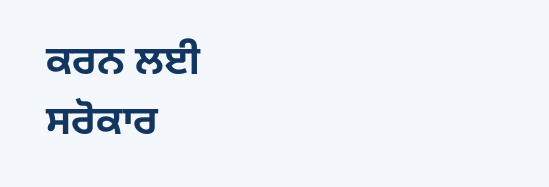ਕਰਨ ਲਈ ਸਰੋਕਾਰ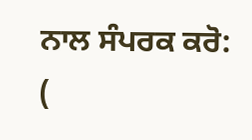ਨਾਲ ਸੰਪਰਕ ਕਰੋ: (